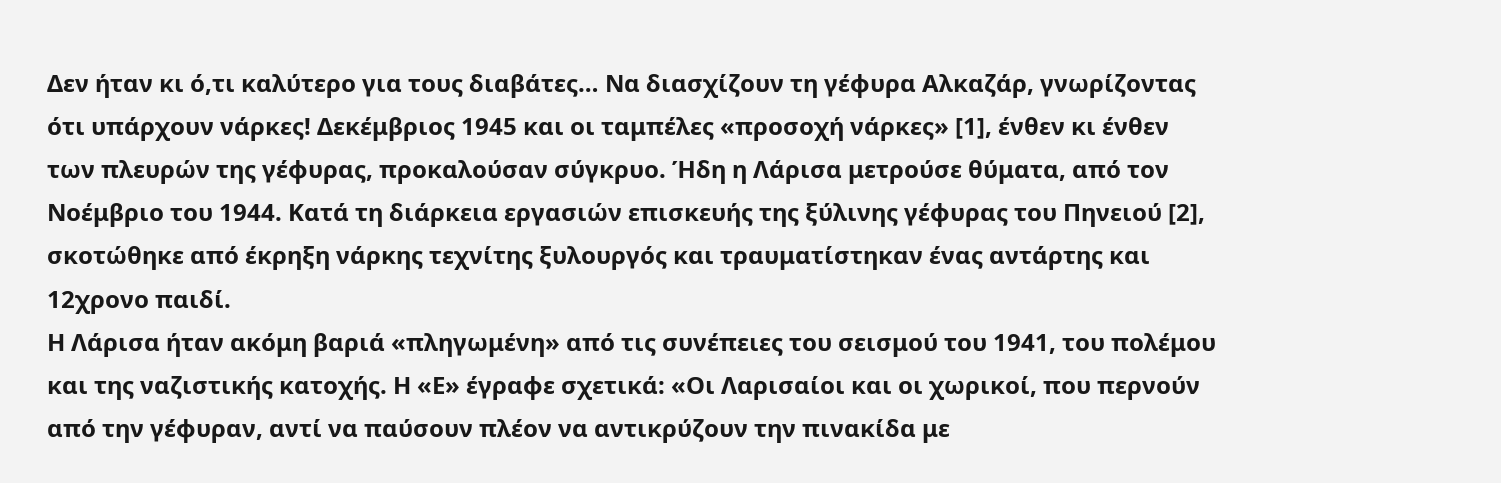Δεν ήταν κι ό,τι καλύτερο για τους διαβάτες… Να διασχίζουν τη γέφυρα Αλκαζάρ, γνωρίζοντας ότι υπάρχουν νάρκες! Δεκέμβριος 1945 και οι ταμπέλες «προσοχή νάρκες» [1], ένθεν κι ένθεν των πλευρών της γέφυρας, προκαλούσαν σύγκρυο. Ήδη η Λάρισα μετρούσε θύματα, από τον Νοέμβριο του 1944. Κατά τη διάρκεια εργασιών επισκευής της ξύλινης γέφυρας του Πηνειού [2], σκοτώθηκε από έκρηξη νάρκης τεχνίτης ξυλουργός και τραυματίστηκαν ένας αντάρτης και 12χρονο παιδί.
Η Λάρισα ήταν ακόμη βαριά «πληγωμένη» από τις συνέπειες του σεισμού του 1941, του πολέμου και της ναζιστικής κατοχής. Η «Ε» έγραφε σχετικά: «Οι Λαρισαίοι και οι χωρικοί, που περνούν από την γέφυραν, αντί να παύσουν πλέον να αντικρύζουν την πινακίδα με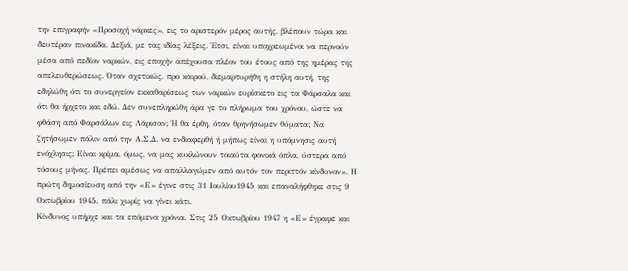την επιγραφήν «Προσοχή νάρκες», εις το αριστερόν μέρος αυτής, βλέπουν τώρα και δευτέραν πινακίδα. Δεξιά, με τας ιδίας λέξεις. Έτσι, είναι υποχρεωμένοι να περνούν μέσα από πεδίον ναρκών, εις εποχήν απέχουσα πλέον του έτους από της ημέρας της απελευθερώσεως. Όταν σχετικώς, προ καιρού, διεμαρτυρήθη η στήλη αυτή, της εδηλώθη ότι το συνεργείον εκκαθαρίσεως των ναρκών ευρίσκετο εις τα Φάρσαλα και ότι θα ήρχετο και εδώ. Δεν συνεπληρώθη άρα γε το πλήρωμα του χρόνου, ώστε να φθάση από Φαρσάλων εις Λάρισαν; Ή θα έρθη, όταν θρηνήσωμεν θύματα; Να ζητήσωμεν πάλιν από την Α.Σ.Δ. να ενδιαφερθή ή μήπως είναι η υπόμνησις αυτή ενόχλησις; Είναι κρίμα, όμως, να μας κυκλώνουν τοιαύτα φονικά όπλα, ύστερα από τόσους μήνας. Πρέπει αμέσως να απαλλαγώμεν από αυτόν τον περιττόν κίνδυνον». Η πρώτη δημοσίευση από την «Ε» έγινε στις 31 Ιουλίου1945 και επαναλήφθηκε στις 9 Οκτωβρίου 1945, πάλι χωρίς να γίνει κάτι.
Κίνδυνος υπήρχε και τα επόμενα χρόνια. Στις 25 Οκτωβρίου 1947 η «Ε» έγραφε και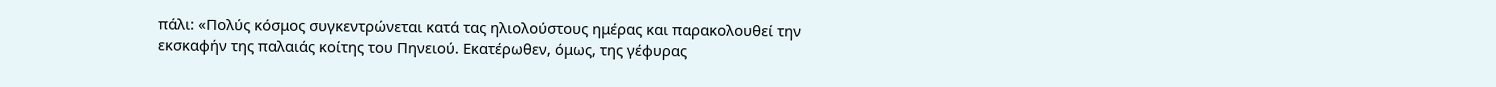πάλι: «Πολύς κόσμος συγκεντρώνεται κατά τας ηλιολούστους ημέρας και παρακολουθεί την εκσκαφήν της παλαιάς κοίτης του Πηνειού. Εκατέρωθεν, όμως, της γέφυρας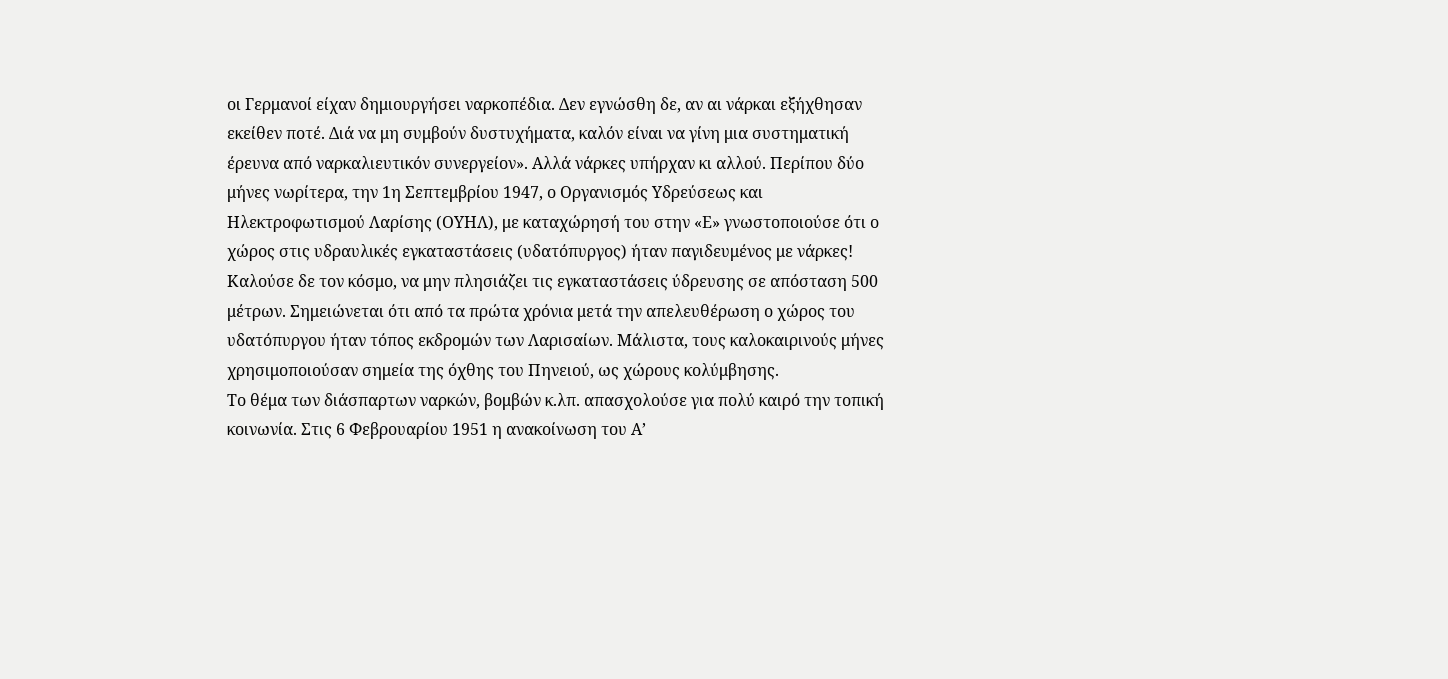οι Γερμανοί είχαν δημιουργήσει ναρκοπέδια. Δεν εγνώσθη δε, αν αι νάρκαι εξήχθησαν εκείθεν ποτέ. Διά να μη συμβούν δυστυχήματα, καλόν είναι να γίνη μια συστηματική έρευνα από ναρκαλιευτικόν συνεργείον». Αλλά νάρκες υπήρχαν κι αλλού. Περίπου δύο μήνες νωρίτερα, την 1η Σεπτεμβρίου 1947, ο Οργανισμός Υδρεύσεως και Ηλεκτροφωτισμού Λαρίσης (ΟΥΗΛ), με καταχώρησή του στην «Ε» γνωστοποιούσε ότι ο χώρος στις υδραυλικές εγκαταστάσεις (υδατόπυργος) ήταν παγιδευμένος με νάρκες! Καλούσε δε τον κόσμο, να μην πλησιάζει τις εγκαταστάσεις ύδρευσης σε απόσταση 500 μέτρων. Σημειώνεται ότι από τα πρώτα χρόνια μετά την απελευθέρωση ο χώρος του υδατόπυργου ήταν τόπος εκδρομών των Λαρισαίων. Μάλιστα, τους καλοκαιρινούς μήνες χρησιμοποιούσαν σημεία της όχθης του Πηνειού, ως χώρους κολύμβησης.
Το θέμα των διάσπαρτων ναρκών, βομβών κ.λπ. απασχολούσε για πολύ καιρό την τοπική κοινωνία. Στις 6 Φεβρουαρίου 1951 η ανακοίνωση του Α’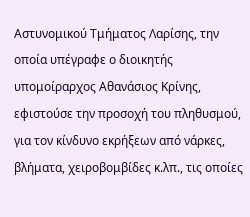Αστυνομικού Τμήματος Λαρίσης, την οποία υπέγραφε ο διοικητής υπομοίραρχος Αθανάσιος Κρίνης, εφιστούσε την προσοχή του πληθυσμού, για τον κίνδυνο εκρήξεων από νάρκες, βλήματα, χειροβομβίδες κ.λπ., τις οποίες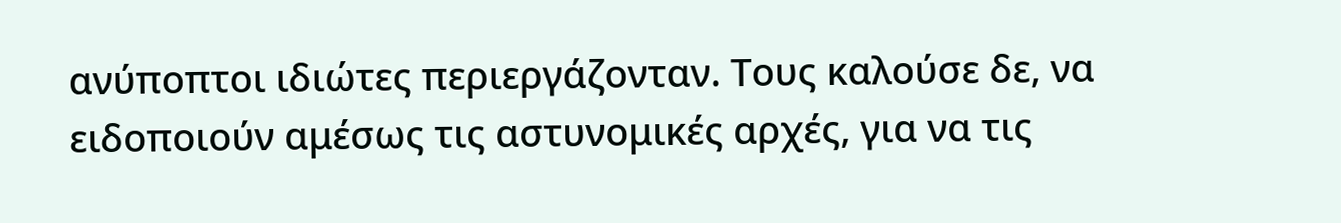ανύποπτοι ιδιώτες περιεργάζονταν. Τους καλούσε δε, να ειδοποιούν αμέσως τις αστυνομικές αρχές, για να τις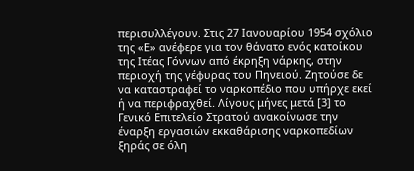περισυλλέγουν. Στις 27 Ιανουαρίου 1954 σχόλιο της «Ε» ανέφερε για τον θάνατο ενός κατοίκου της Ιτέας Γόννων από έκρηξη νάρκης, στην περιοχή της γέφυρας του Πηνειού. Ζητούσε δε να καταστραφεί το ναρκοπέδιο που υπήρχε εκεί ή να περιφραχθεί. Λίγους μήνες μετά [3] το Γενικό Επιτελείο Στρατού ανακοίνωσε την έναρξη εργασιών εκκαθάρισης ναρκοπεδίων ξηράς σε όλη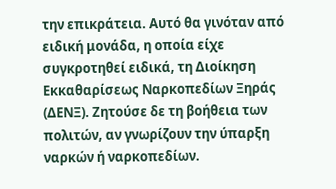την επικράτεια. Αυτό θα γινόταν από ειδική μονάδα, η οποία είχε συγκροτηθεί ειδικά, τη Διοίκηση Εκκαθαρίσεως Ναρκοπεδίων Ξηράς (ΔΕΝΞ). Ζητούσε δε τη βοήθεια των πολιτών, αν γνωρίζουν την ύπαρξη ναρκών ή ναρκοπεδίων.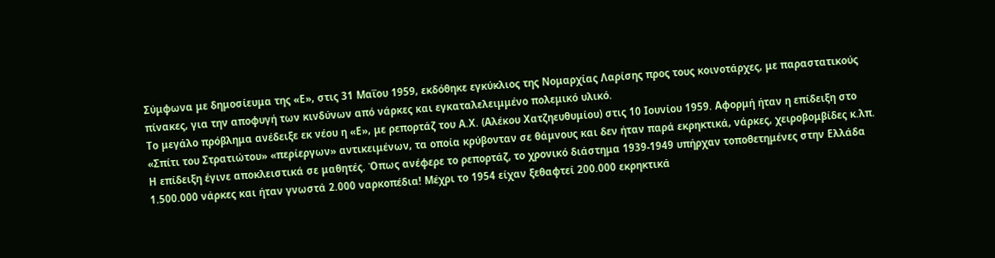Σύμφωνα με δημοσίευμα της «Ε», στις 31 Μαΐου 1959, εκδόθηκε εγκύκλιος της Νομαρχίας Λαρίσης προς τους κοινοτάρχες, με παραστατικούς πίνακες, για την αποφυγή των κινδύνων από νάρκες και εγκαταλελειμμένο πολεμικό υλικό.
Το μεγάλο πρόβλημα ανέδειξε εκ νέου η «Ε», με ρεπορτάζ του Α.Χ. (Αλέκου Χατζηευθυμίου) στις 10 Ιουνίου 1959. Αφορμή ήταν η επίδειξη στο «Σπίτι του Στρατιώτου» «περίεργων» αντικειμένων, τα οποία κρύβονταν σε θάμνους και δεν ήταν παρά εκρηκτικά, νάρκες, χειροβομβίδες κ.λπ. Η επίδειξη έγινε αποκλειστικά σε μαθητές. Όπως ανέφερε το ρεπορτάζ, το χρονικό διάστημα 1939-1949 υπήρχαν τοποθετημένες στην Ελλάδα 1.500.000 νάρκες και ήταν γνωστά 2.000 ναρκοπέδια! Μέχρι το 1954 είχαν ξεθαφτεί 200.000 εκρηκτικά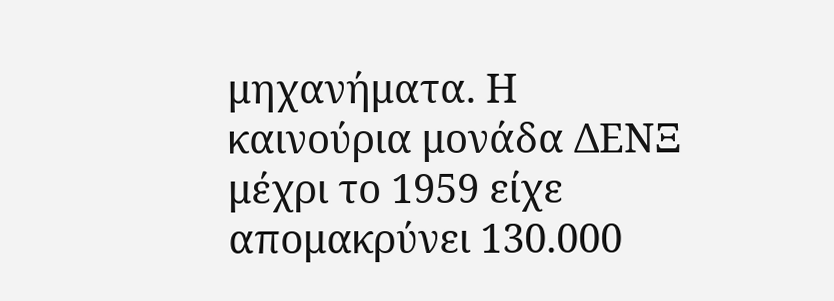μηχανήματα. Η καινούρια μονάδα ΔΕΝΞ μέχρι το 1959 είχε απομακρύνει 130.000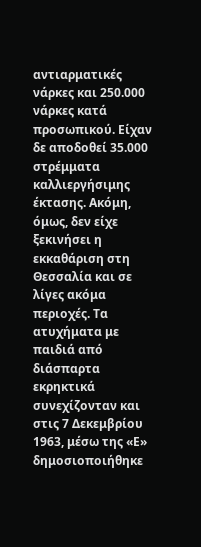αντιαρματικές νάρκες και 250.000 νάρκες κατά προσωπικού. Είχαν δε αποδοθεί 35.000 στρέμματα καλλιεργήσιμης έκτασης. Ακόμη, όμως, δεν είχε ξεκινήσει η εκκαθάριση στη Θεσσαλία και σε λίγες ακόμα περιοχές. Τα ατυχήματα με παιδιά από διάσπαρτα εκρηκτικά συνεχίζονταν και στις 7 Δεκεμβρίου 1963, μέσω της «Ε» δημοσιοποιήθηκε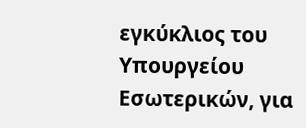εγκύκλιος του Υπουργείου Εσωτερικών, για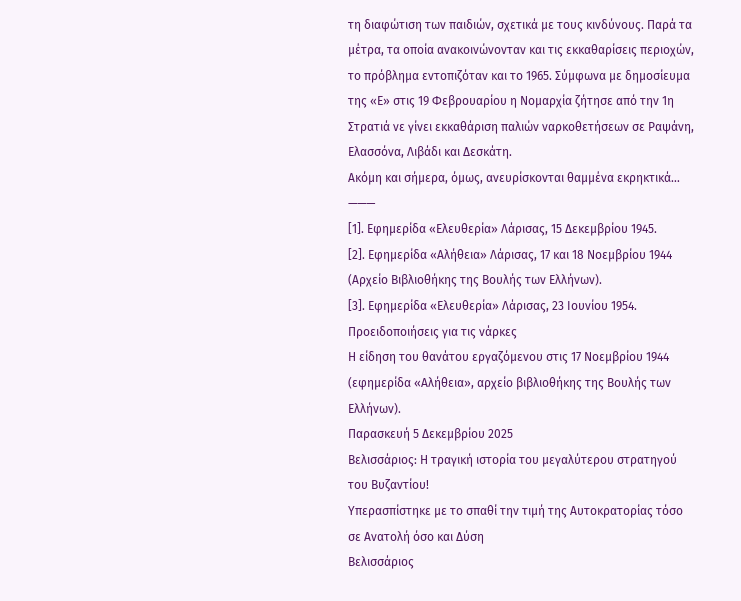τη διαφώτιση των παιδιών, σχετικά με τους κινδύνους. Παρά τα μέτρα, τα οποία ανακοινώνονταν και τις εκκαθαρίσεις περιοχών, το πρόβλημα εντοπιζόταν και το 1965. Σύμφωνα με δημοσίευμα της «Ε» στις 19 Φεβρουαρίου η Νομαρχία ζήτησε από την 1η Στρατιά νε γίνει εκκαθάριση παλιών ναρκοθετήσεων σε Ραψάνη, Ελασσόνα, Λιβάδι και Δεσκάτη.
Ακόμη και σήμερα, όμως, ανευρίσκονται θαμμένα εκρηκτικά…
———
[1]. Εφημερίδα «Ελευθερία» Λάρισας, 15 Δεκεμβρίου 1945.
[2]. Εφημερίδα «Αλήθεια» Λάρισας, 17 και 18 Νοεμβρίου 1944 (Αρχείο Βιβλιοθήκης της Βουλής των Ελλήνων).
[3]. Εφημερίδα «Ελευθερία» Λάρισας, 23 Ιουνίου 1954.
Προειδοποιήσεις για τις νάρκες
Η είδηση του θανάτου εργαζόμενου στις 17 Νοεμβρίου 1944 (εφημερίδα «Αλήθεια», αρχείο βιβλιοθήκης της Βουλής των Ελλήνων).
Παρασκευή 5 Δεκεμβρίου 2025
Βελισσάριος: Η τραγική ιστορία του μεγαλύτερου στρατηγού του Βυζαντίου!
Υπερασπίστηκε με το σπαθί την τιμή της Αυτοκρατορίας τόσο σε Ανατολή όσο και Δύση
Βελισσάριος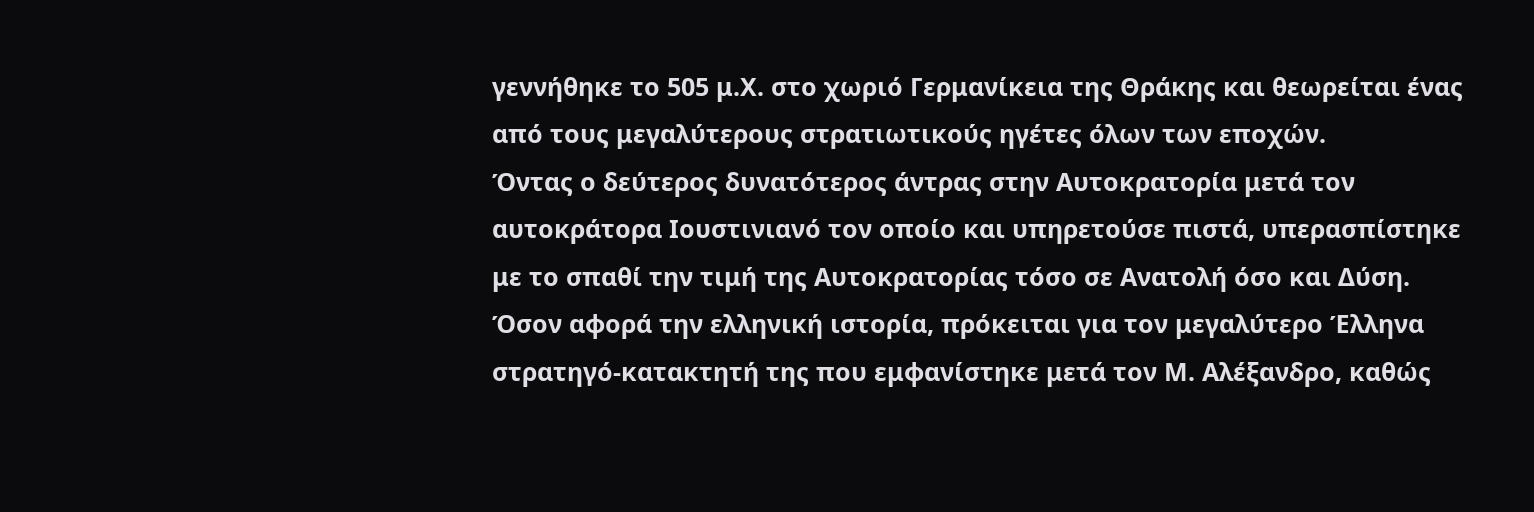γεννήθηκε το 505 μ.Χ. στο χωριό Γερμανίκεια της Θράκης και θεωρείται ένας από τους μεγαλύτερους στρατιωτικούς ηγέτες όλων των εποχών.
Όντας ο δεύτερος δυνατότερος άντρας στην Αυτοκρατορία μετά τον αυτοκράτορα Ιουστινιανό τον οποίο και υπηρετούσε πιστά, υπερασπίστηκε με το σπαθί την τιμή της Αυτοκρατορίας τόσο σε Ανατολή όσο και Δύση.
Όσον αφορά την ελληνική ιστορία, πρόκειται για τον μεγαλύτερο Έλληνα στρατηγό-κατακτητή της που εμφανίστηκε μετά τον Μ. Αλέξανδρο, καθώς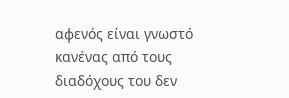αφενός είναι γνωστό κανένας από τους διαδόχους του δεν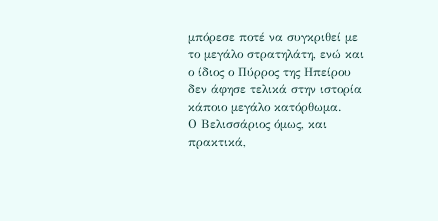μπόρεσε ποτέ να συγκριθεί με το μεγάλο στρατηλάτη, ενώ και ο ίδιος ο Πύρρος της Ηπείρου δεν άφησε τελικά στην ιστορία κάποιο μεγάλο κατόρθωμα.
Ο Βελισσάριος όμως, και πρακτικά,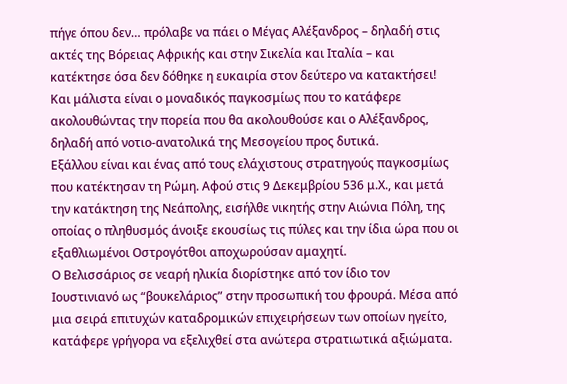πήγε όπου δεν… πρόλαβε να πάει ο Μέγας Αλέξανδρος – δηλαδή στις ακτές της Βόρειας Αφρικής και στην Σικελία και Ιταλία – και κατέκτησε όσα δεν δόθηκε η ευκαιρία στον δεύτερο να κατακτήσει!
Και μάλιστα είναι ο μοναδικός παγκοσμίως που το κατάφερε ακολουθώντας την πορεία που θα ακολουθούσε και ο Αλέξανδρος, δηλαδή από νοτιο-ανατολικά της Μεσογείου προς δυτικά.
Εξάλλου είναι και ένας από τους ελάχιστους στρατηγούς παγκοσμίως που κατέκτησαν τη Ρώμη. Αφού στις 9 Δεκεμβρίου 536 μ.Χ., και μετά την κατάκτηση της Νεάπολης, εισήλθε νικητής στην Αιώνια Πόλη, της οποίας ο πληθυσμός άνοιξε εκουσίως τις πύλες και την ίδια ώρα που οι εξαθλιωμένοι Οστρογότθοι αποχωρούσαν αμαχητί.
Ο Βελισσάριος σε νεαρή ηλικία διορίστηκε από τον ίδιο τον Ιουστινιανό ως “βουκελάριος” στην προσωπική του φρουρά. Μέσα από μια σειρά επιτυχών καταδρομικών επιχειρήσεων των οποίων ηγείτο, κατάφερε γρήγορα να εξελιχθεί στα ανώτερα στρατιωτικά αξιώματα.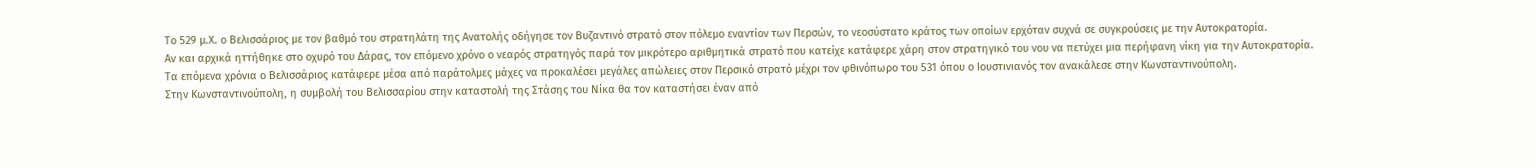Το 529 μ.Χ. ο Βελισσάριος με τον βαθμό του στρατηλάτη της Ανατολής οδήγησε τον Βυζαντινό στρατό στον πόλεμο εναντίον των Περσών, το νεοσύστατο κράτος των οποίων ερχόταν συχνά σε συγκρούσεις με την Αυτοκρατορία.
Αν και αρχικά ηττήθηκε στο οχυρό του Δάρας, τον επόμενο χρόνο ο νεαρός στρατηγός παρά τον μικρότερο αριθμητικά στρατό που κατείχε κατάφερε χάρη στον στρατηγικό του νου να πετύχει μια περήφανη νίκη για την Αυτοκρατορία.
Τα επόμενα χρόνια ο Βελισσάριος κατάφερε μέσα από παράτολμες μάχες να προκαλέσει μεγάλες απώλειες στον Περσικό στρατό μέχρι τον φθινόπωρο του 531 όπου ο Ιουστινιανός τον ανακάλεσε στην Κωνσταντινούπολη.
Στην Κωνσταντινούπολη, η συμβολή του Βελισσαρίου στην καταστολή της Στάσης του Νίκα θα τον καταστήσει έναν από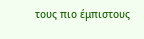τους πιο έμπιστους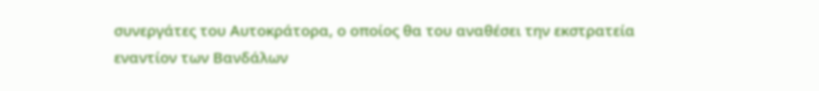συνεργάτες του Αυτοκράτορα, ο οποίος θα του αναθέσει την εκστρατεία εναντίον των Βανδάλων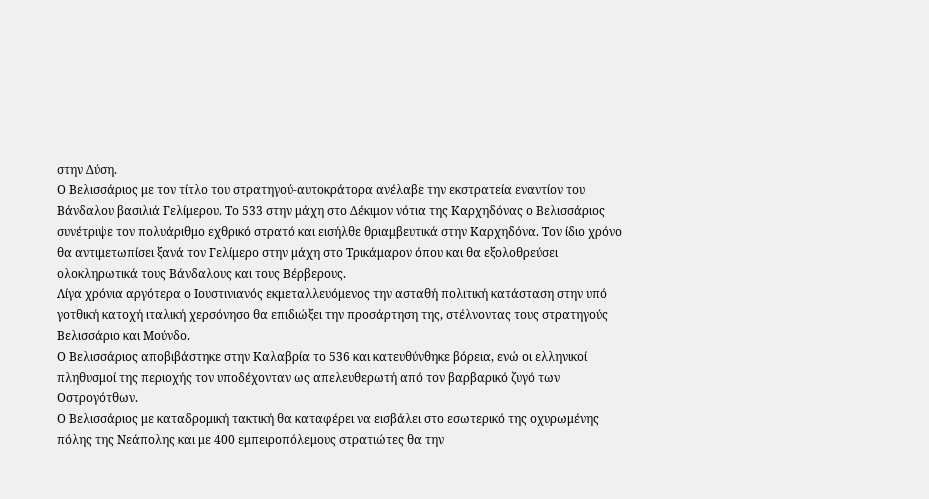στην Δύση.
Ο Βελισσάριος με τον τίτλο του στρατηγού-αυτοκράτορα ανέλαβε την εκστρατεία εναντίον του Βάνδαλου βασιλιά Γελίμερου. Το 533 στην μάχη στο Δέκιμον νότια της Καρχηδόνας ο Βελισσάριος συνέτριψε τον πολυάριθμο εχθρικό στρατό και εισήλθε θριαμβευτικά στην Καρχηδόνα. Τον ίδιο χρόνο θα αντιμετωπίσει ξανά τον Γελίμερο στην μάχη στο Τρικάμαρον όπου και θα εξολοθρεύσει ολοκληρωτικά τους Βάνδαλους και τους Βέρβερους.
Λίγα χρόνια αργότερα ο Ιουστινιανός εκμεταλλευόμενος την ασταθή πολιτική κατάσταση στην υπό γοτθική κατοχή ιταλική χερσόνησο θα επιδιώξει την προσάρτηση της, στέλνοντας τους στρατηγούς Βελισσάριο και Μούνδο.
Ο Βελισσάριος αποβιβάστηκε στην Καλαβρία το 536 και κατευθύνθηκε βόρεια, ενώ οι ελληνικοί πληθυσμοί της περιοχής τον υποδέχονταν ως απελευθερωτή από τον βαρβαρικό ζυγό των Οστρογότθων.
Ο Βελισσάριος με καταδρομική τακτική θα καταφέρει να εισβάλει στο εσωτερικό της οχυρωμένης πόλης της Νεάπολης και με 400 εμπειροπόλεμους στρατιώτες θα την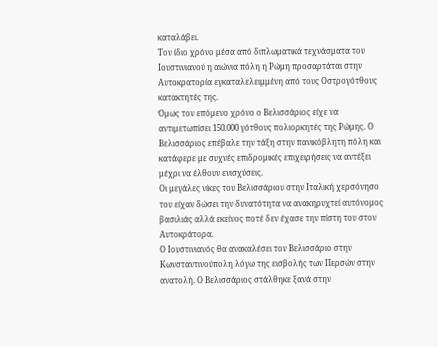καταλάβει.
Τον ίδιο χρόνο μέσα από διπλωματικά τεχνάσματα του Ιουστινιανού η αιώνια πόλη η Ρώμη προσαρτάται στην Αυτοκρατορία εγκαταλελειμμένη από τους Οστρογότθους κατακτητές της.
Όμως τον επόμενο χρόνο ο Βελισσάριος είχε να αντιμετωπίσει 150.000 γότθους πολιορκητές της Ρώμης. Ο Βελισσάριος επέβαλε την τάξη στην πανικόβλητη πόλη και κατάφερε με συχνές επιδρομικές επιχειρήσεις να αντέξει μέχρι να έλθουν ενισχύσεις.
Οι μεγάλες νίκες του Βελισσάριου στην Ιταλική χερσόνησο του είχαν δώσει την δυνατότητα να ανακηρυχτεί αυτόνομος βασιλιάς αλλά εκείνος ποτέ δεν έχασε την πίστη του στον Αυτοκράτορα.
Ο Ιουστινιανός θα ανακαλέσει τον Βελισσάριο στην Κωνσταντινούπολη λόγω της εισβολής των Περσών στην ανατολή. Ο Βελισσάριος στάλθηκε ξανά στην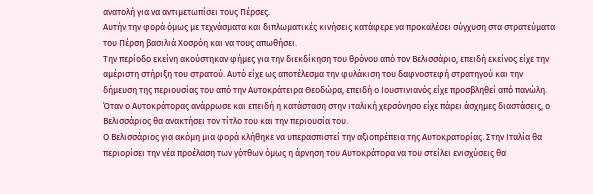ανατολή για να αντιμετωπίσει τους Πέρσες.
Αυτήν την φορά όμως με τεχνάσματα και διπλωματικές κινήσεις κατάφερε να προκαλέσει σύγχυση στα στρατεύματα του Πέρση βασιλιά Χοσρόη και να τους απωθήσει.
Την περίοδο εκείνη ακούστηκαν φήμες για την διεκδίκηση του θρόνου από τον Βελισσάριο, επειδή εκείνος είχε την αμέριστη στήριξη του στρατού. Αυτό είχε ως αποτέλεσμα την φυλάκιση του δαφνοστεφή στρατηγού και την δήμευση της περιουσίας του από την Αυτοκράτειρα Θεοδώρα, επειδή ο Ιουστινιανός είχε προσβληθεί από πανώλη.
Όταν ο Αυτοκράτορας ανάρρωσε και επειδή η κατάσταση στην ιταλική χερσόνησο είχε πάρει άσχημες διαστάσεις, ο Βελισσάριος θα ανακτήσει τον τίτλο του και την περιουσία του.
Ο Βελισσάριος για ακόμη μια φορά κλήθηκε να υπερασπιστεί την αξιοπρέπεια της Αυτοκρατορίας. Στην Ιταλία θα περιορίσει την νέα προέλαση των γότθων όμως η άρνηση του Αυτοκράτορα να του στείλει ενισχύσεις θα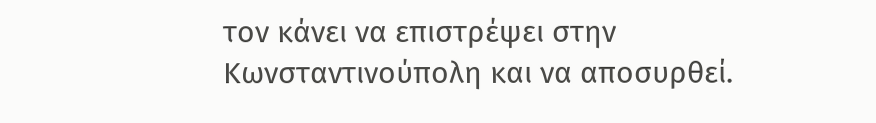τον κάνει να επιστρέψει στην Κωνσταντινούπολη και να αποσυρθεί.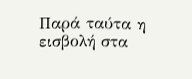Παρά ταύτα η εισβολή στα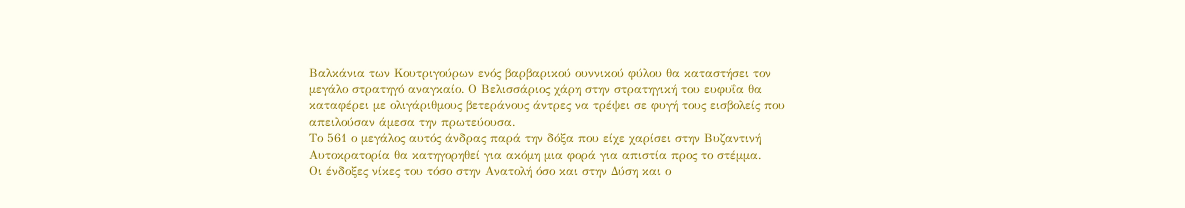Βαλκάνια των Κουτριγούρων ενός βαρβαρικού ουννικού φύλου θα καταστήσει τον μεγάλο στρατηγό αναγκαίο. Ο Βελισσάριος χάρη στην στρατηγική του ευφυΐα θα καταφέρει με ολιγάριθμους βετεράνους άντρες να τρέψει σε φυγή τους εισβολείς που απειλούσαν άμεσα την πρωτεύουσα.
Το 561 ο μεγάλος αυτός άνδρας παρά την δόξα που είχε χαρίσει στην Βυζαντινή Αυτοκρατορία θα κατηγορηθεί για ακόμη μια φορά για απιστία προς το στέμμα.
Οι ένδοξες νίκες του τόσο στην Ανατολή όσο και στην Δύση και ο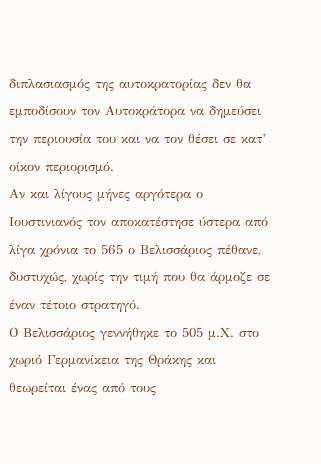διπλασιασμός της αυτοκρατορίας δεν θα εμποδίσουν τον Αυτοκράτορα να δημεύσει την περιουσία του και να τον θέσει σε κατ’ οίκον περιορισμό.
Αν και λίγους μήνες αργότερα ο Ιουστινιανός τον αποκατέστησε ύστερα από λίγα χρόνια το 565 ο Βελισσάριος πέθανε, δυστυχώς, χωρίς την τιμή που θα άρμοζε σε έναν τέτοιο στρατηγό.
Ο Βελισσάριος γεννήθηκε το 505 μ.Χ. στο χωριό Γερμανίκεια της Θράκης και θεωρείται ένας από τους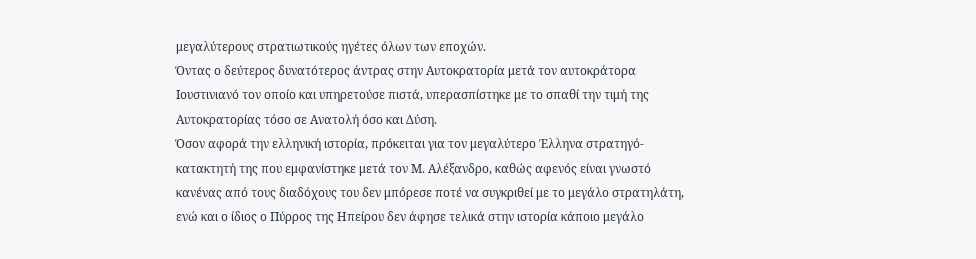μεγαλύτερους στρατιωτικούς ηγέτες όλων των εποχών.
Όντας ο δεύτερος δυνατότερος άντρας στην Αυτοκρατορία μετά τον αυτοκράτορα Ιουστινιανό τον οποίο και υπηρετούσε πιστά, υπερασπίστηκε με το σπαθί την τιμή της Αυτοκρατορίας τόσο σε Ανατολή όσο και Δύση.
Όσον αφορά την ελληνική ιστορία, πρόκειται για τον μεγαλύτερο Έλληνα στρατηγό-κατακτητή της που εμφανίστηκε μετά τον Μ. Αλέξανδρο, καθώς αφενός είναι γνωστό κανένας από τους διαδόχους του δεν μπόρεσε ποτέ να συγκριθεί με το μεγάλο στρατηλάτη, ενώ και ο ίδιος ο Πύρρος της Ηπείρου δεν άφησε τελικά στην ιστορία κάποιο μεγάλο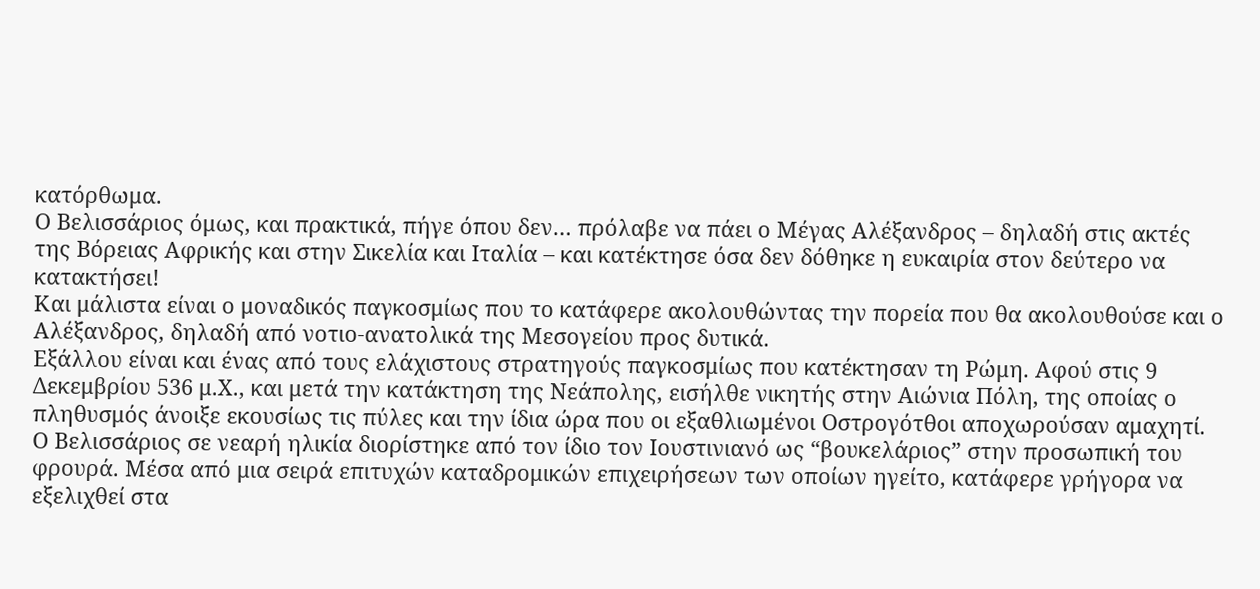κατόρθωμα.
Ο Βελισσάριος όμως, και πρακτικά, πήγε όπου δεν… πρόλαβε να πάει ο Μέγας Αλέξανδρος – δηλαδή στις ακτές της Βόρειας Αφρικής και στην Σικελία και Ιταλία – και κατέκτησε όσα δεν δόθηκε η ευκαιρία στον δεύτερο να κατακτήσει!
Και μάλιστα είναι ο μοναδικός παγκοσμίως που το κατάφερε ακολουθώντας την πορεία που θα ακολουθούσε και ο Αλέξανδρος, δηλαδή από νοτιο-ανατολικά της Μεσογείου προς δυτικά.
Εξάλλου είναι και ένας από τους ελάχιστους στρατηγούς παγκοσμίως που κατέκτησαν τη Ρώμη. Αφού στις 9 Δεκεμβρίου 536 μ.Χ., και μετά την κατάκτηση της Νεάπολης, εισήλθε νικητής στην Αιώνια Πόλη, της οποίας ο πληθυσμός άνοιξε εκουσίως τις πύλες και την ίδια ώρα που οι εξαθλιωμένοι Οστρογότθοι αποχωρούσαν αμαχητί.
Ο Βελισσάριος σε νεαρή ηλικία διορίστηκε από τον ίδιο τον Ιουστινιανό ως “βουκελάριος” στην προσωπική του φρουρά. Μέσα από μια σειρά επιτυχών καταδρομικών επιχειρήσεων των οποίων ηγείτο, κατάφερε γρήγορα να εξελιχθεί στα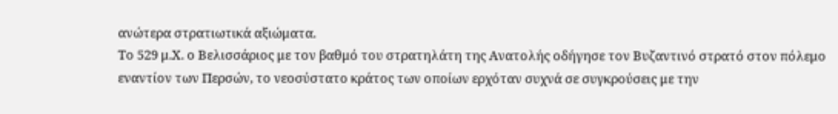ανώτερα στρατιωτικά αξιώματα.
Το 529 μ.Χ. ο Βελισσάριος με τον βαθμό του στρατηλάτη της Ανατολής οδήγησε τον Βυζαντινό στρατό στον πόλεμο εναντίον των Περσών, το νεοσύστατο κράτος των οποίων ερχόταν συχνά σε συγκρούσεις με την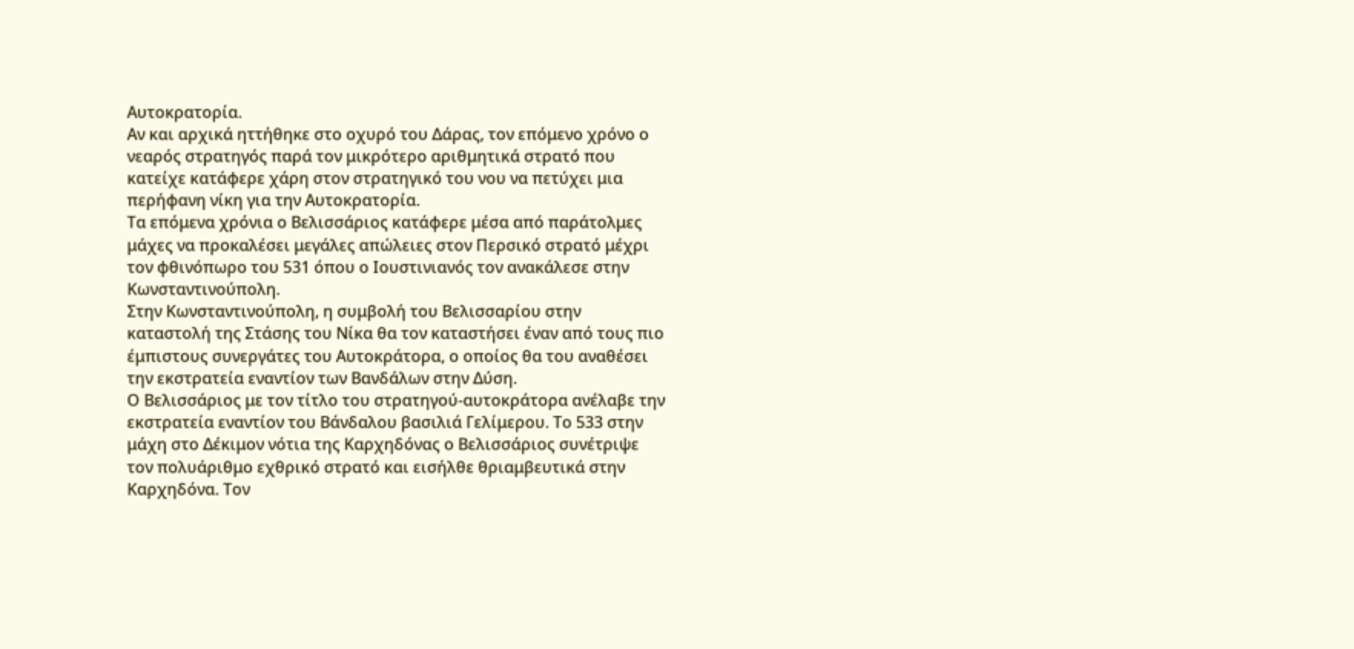Αυτοκρατορία.
Αν και αρχικά ηττήθηκε στο οχυρό του Δάρας, τον επόμενο χρόνο ο νεαρός στρατηγός παρά τον μικρότερο αριθμητικά στρατό που κατείχε κατάφερε χάρη στον στρατηγικό του νου να πετύχει μια περήφανη νίκη για την Αυτοκρατορία.
Τα επόμενα χρόνια ο Βελισσάριος κατάφερε μέσα από παράτολμες μάχες να προκαλέσει μεγάλες απώλειες στον Περσικό στρατό μέχρι τον φθινόπωρο του 531 όπου ο Ιουστινιανός τον ανακάλεσε στην Κωνσταντινούπολη.
Στην Κωνσταντινούπολη, η συμβολή του Βελισσαρίου στην καταστολή της Στάσης του Νίκα θα τον καταστήσει έναν από τους πιο έμπιστους συνεργάτες του Αυτοκράτορα, ο οποίος θα του αναθέσει την εκστρατεία εναντίον των Βανδάλων στην Δύση.
Ο Βελισσάριος με τον τίτλο του στρατηγού-αυτοκράτορα ανέλαβε την εκστρατεία εναντίον του Βάνδαλου βασιλιά Γελίμερου. Το 533 στην μάχη στο Δέκιμον νότια της Καρχηδόνας ο Βελισσάριος συνέτριψε τον πολυάριθμο εχθρικό στρατό και εισήλθε θριαμβευτικά στην Καρχηδόνα. Τον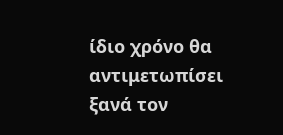ίδιο χρόνο θα αντιμετωπίσει ξανά τον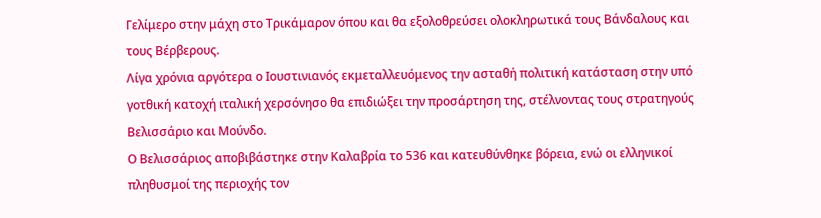Γελίμερο στην μάχη στο Τρικάμαρον όπου και θα εξολοθρεύσει ολοκληρωτικά τους Βάνδαλους και τους Βέρβερους.
Λίγα χρόνια αργότερα ο Ιουστινιανός εκμεταλλευόμενος την ασταθή πολιτική κατάσταση στην υπό γοτθική κατοχή ιταλική χερσόνησο θα επιδιώξει την προσάρτηση της, στέλνοντας τους στρατηγούς Βελισσάριο και Μούνδο.
Ο Βελισσάριος αποβιβάστηκε στην Καλαβρία το 536 και κατευθύνθηκε βόρεια, ενώ οι ελληνικοί πληθυσμοί της περιοχής τον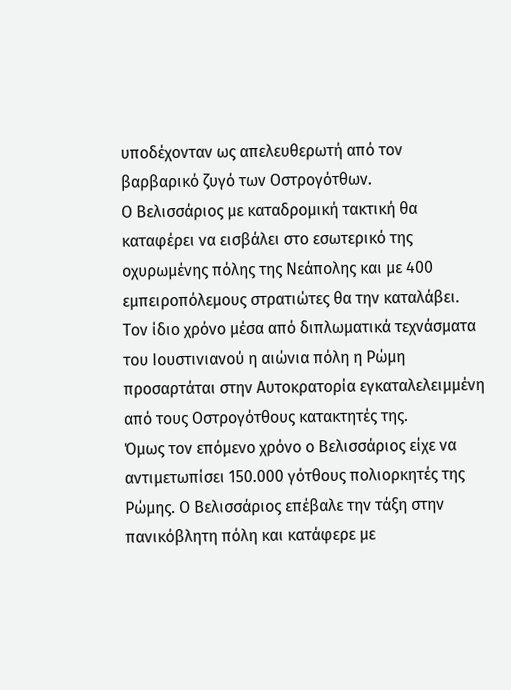υποδέχονταν ως απελευθερωτή από τον βαρβαρικό ζυγό των Οστρογότθων.
Ο Βελισσάριος με καταδρομική τακτική θα καταφέρει να εισβάλει στο εσωτερικό της οχυρωμένης πόλης της Νεάπολης και με 400 εμπειροπόλεμους στρατιώτες θα την καταλάβει.
Τον ίδιο χρόνο μέσα από διπλωματικά τεχνάσματα του Ιουστινιανού η αιώνια πόλη η Ρώμη προσαρτάται στην Αυτοκρατορία εγκαταλελειμμένη από τους Οστρογότθους κατακτητές της.
Όμως τον επόμενο χρόνο ο Βελισσάριος είχε να αντιμετωπίσει 150.000 γότθους πολιορκητές της Ρώμης. Ο Βελισσάριος επέβαλε την τάξη στην πανικόβλητη πόλη και κατάφερε με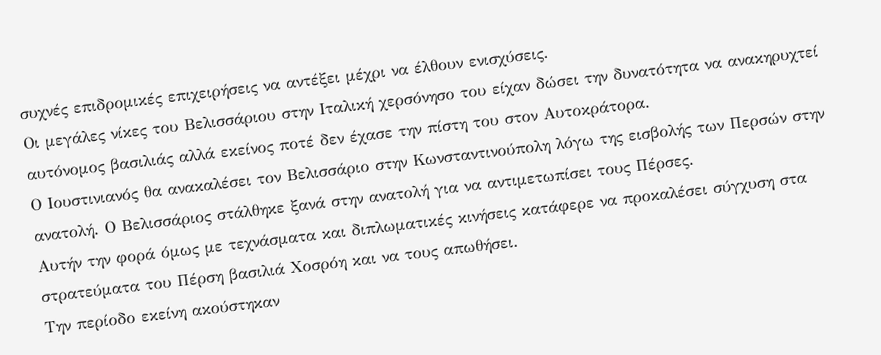συχνές επιδρομικές επιχειρήσεις να αντέξει μέχρι να έλθουν ενισχύσεις.
Οι μεγάλες νίκες του Βελισσάριου στην Ιταλική χερσόνησο του είχαν δώσει την δυνατότητα να ανακηρυχτεί αυτόνομος βασιλιάς αλλά εκείνος ποτέ δεν έχασε την πίστη του στον Αυτοκράτορα.
Ο Ιουστινιανός θα ανακαλέσει τον Βελισσάριο στην Κωνσταντινούπολη λόγω της εισβολής των Περσών στην ανατολή. Ο Βελισσάριος στάλθηκε ξανά στην ανατολή για να αντιμετωπίσει τους Πέρσες.
Αυτήν την φορά όμως με τεχνάσματα και διπλωματικές κινήσεις κατάφερε να προκαλέσει σύγχυση στα στρατεύματα του Πέρση βασιλιά Χοσρόη και να τους απωθήσει.
Την περίοδο εκείνη ακούστηκαν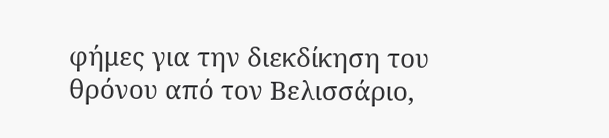φήμες για την διεκδίκηση του θρόνου από τον Βελισσάριο,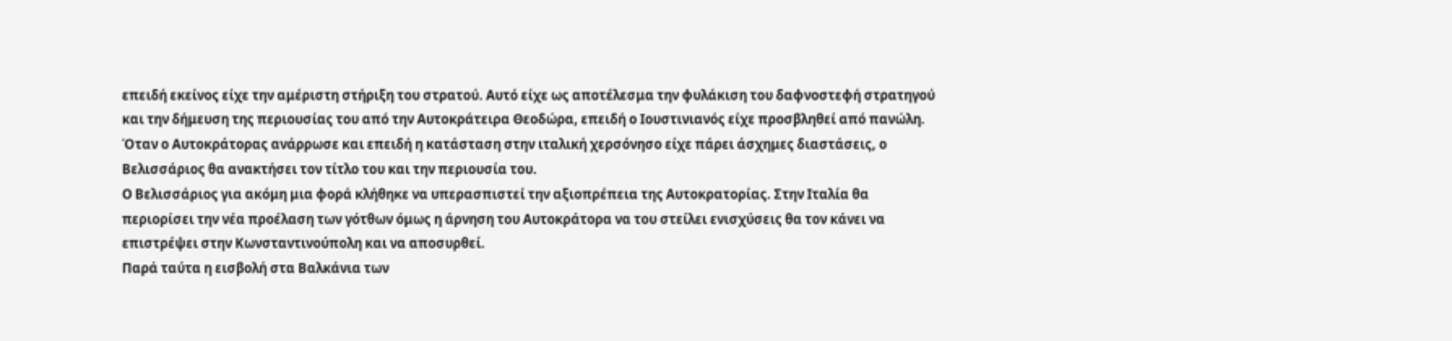επειδή εκείνος είχε την αμέριστη στήριξη του στρατού. Αυτό είχε ως αποτέλεσμα την φυλάκιση του δαφνοστεφή στρατηγού και την δήμευση της περιουσίας του από την Αυτοκράτειρα Θεοδώρα, επειδή ο Ιουστινιανός είχε προσβληθεί από πανώλη.
Όταν ο Αυτοκράτορας ανάρρωσε και επειδή η κατάσταση στην ιταλική χερσόνησο είχε πάρει άσχημες διαστάσεις, ο Βελισσάριος θα ανακτήσει τον τίτλο του και την περιουσία του.
Ο Βελισσάριος για ακόμη μια φορά κλήθηκε να υπερασπιστεί την αξιοπρέπεια της Αυτοκρατορίας. Στην Ιταλία θα περιορίσει την νέα προέλαση των γότθων όμως η άρνηση του Αυτοκράτορα να του στείλει ενισχύσεις θα τον κάνει να επιστρέψει στην Κωνσταντινούπολη και να αποσυρθεί.
Παρά ταύτα η εισβολή στα Βαλκάνια των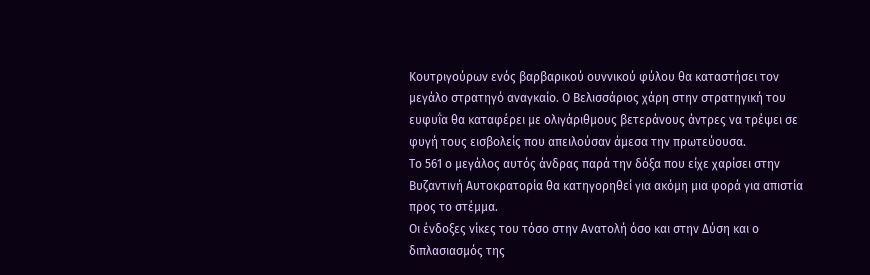Κουτριγούρων ενός βαρβαρικού ουννικού φύλου θα καταστήσει τον μεγάλο στρατηγό αναγκαίο. Ο Βελισσάριος χάρη στην στρατηγική του ευφυΐα θα καταφέρει με ολιγάριθμους βετεράνους άντρες να τρέψει σε φυγή τους εισβολείς που απειλούσαν άμεσα την πρωτεύουσα.
Το 561 ο μεγάλος αυτός άνδρας παρά την δόξα που είχε χαρίσει στην Βυζαντινή Αυτοκρατορία θα κατηγορηθεί για ακόμη μια φορά για απιστία προς το στέμμα.
Οι ένδοξες νίκες του τόσο στην Ανατολή όσο και στην Δύση και ο διπλασιασμός της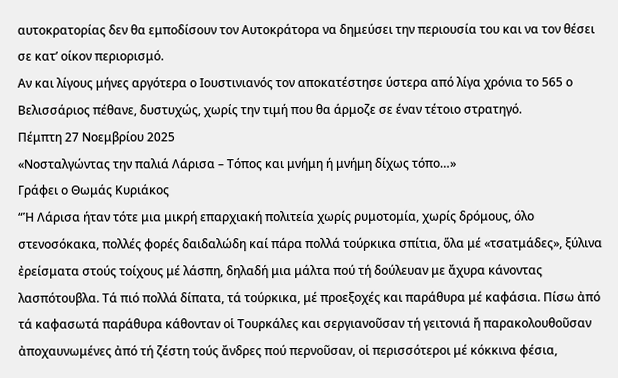αυτοκρατορίας δεν θα εμποδίσουν τον Αυτοκράτορα να δημεύσει την περιουσία του και να τον θέσει σε κατ’ οίκον περιορισμό.
Αν και λίγους μήνες αργότερα ο Ιουστινιανός τον αποκατέστησε ύστερα από λίγα χρόνια το 565 ο Βελισσάριος πέθανε, δυστυχώς, χωρίς την τιμή που θα άρμοζε σε έναν τέτοιο στρατηγό.
Πέμπτη 27 Νοεμβρίου 2025
«Νοσταλγώντας την παλιά Λάρισα – Τόπος και μνήμη ή μνήμη δίχως τόπο…»
Γράφει ο Θωμάς Κυριάκος
“Ἡ Λάρισα ήταν τότε μια μικρή επαρχιακή πολιτεία χωρίς ρυμοτομία, χωρίς δρόμους, όλο στενοσόκακα, πολλές φορές δαιδαλώδη καί πάρα πολλά τούρκικα σπίτια, ὅλα μέ «τσατμάδες», ξύλινα ἐρείσματα στούς τοίχους μέ λάσπη, δηλαδή μια μάλτα πού τή δούλευαν με ἄχυρα κάνοντας λασπότουβλα. Τά πιό πολλά δίπατα, τά τούρκικα, μέ προεξοχές και παράθυρα μέ καφάσια. Πίσω ἀπό τά καφασωτά παράθυρα κάθονταν οἱ Τουρκάλες και σεργιανοῦσαν τή γειτονιά ἤ παρακολουθοῦσαν ἀποχαυνωμένες ἀπό τή ζέστη τούς ἄνδρες πού περνοῦσαν, οἱ περισσότεροι μέ κόκκινα φέσια,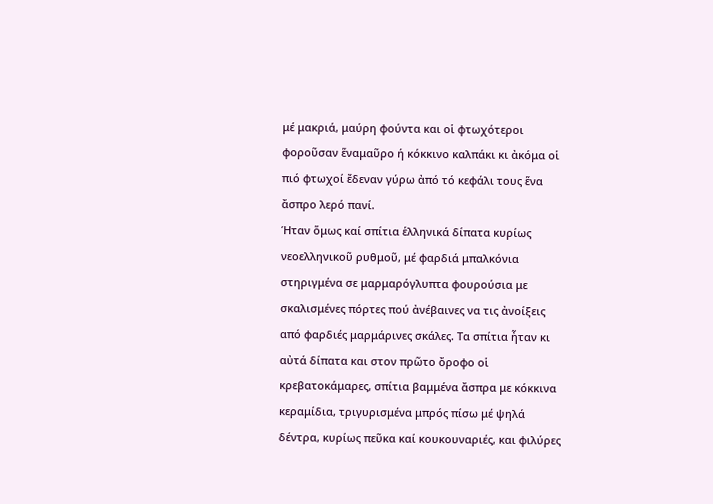μέ μακριά, μαύρη φούντα και οἱ φτωχότεροι φοροῦσαν ἕναμαῦρο ή κόκκινο καλπάκι κι ἀκόμα οἱ πιό φτωχοί ἔδεναν γύρω ἀπό τό κεφάλι τους ἕνα ἄσπρο λερό πανί.
Ήταν ὅμως καί σπίτια ἑλληνικά δίπατα κυρίως νεοελληνικοῦ ρυθμοῦ, μέ φαρδιά μπαλκόνια στηριγμένα σε μαρμαρόγλυπτα φουρούσια με σκαλισμένες πόρτες πού ἀνέβαινες να τις ἀνοίξεις από φαρδιές μαρμάρινες σκάλες. Τα σπίτια ἦταν κι αὐτά δίπατα και στον πρῶτο ὄροφο οἱ κρεβατοκάμαρες, σπίτια βαμμένα ἄσπρα με κόκκινα κεραμίδια, τριγυρισμένα μπρός πίσω μέ ψηλά δέντρα, κυρίως πεῦκα καί κουκουναριές, και φιλύρες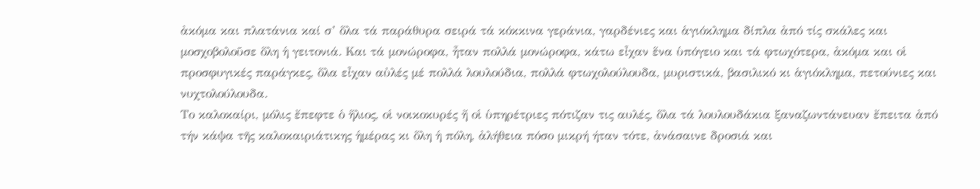ἀκόμα και πλατάνια καί σ’ ὅλα τά παράθυρα σειρά τά κόκκινα γεράνια, γαρδένιες και ἁγιόκλημα δίπλα ἀπό τίς σκάλες και μοσχοβολοῦσε ὅλη ἡ γειτονιά. Και τά μονώροφα, ἦταν πολλά μονώροφα, κάτω εἶχαν ἕνα ὑπόγειο και τά φτωχότερα, ἀκόμα και οἱ προσφυγικές παράγκες, ὅλα εἶχαν αὐλές μέ πολλά λουλούδια, πολλά φτωχολούλουδα, μυριστικά, βασιλικό κι ἁγιόκλημα, πετούνιες και νυχτολούλουδα.
Το καλοκαίρι, μόλις ἔπεφτε ὁ ἥλιος, οἱ νοικοκυρές ἤ οἱ ὑπηρέτριες πότιζαν τις αυλές, ὅλα τά λουλουδάκια ξαναζωντάνευαν ἔπειτα ἀπό τήν κάψα τῆς καλοκαιριάτικης ἡμέρας κι ὅλη ἡ πόλη, ἀλήθεια πόσο μικρή ήταν τότε, ἀνάσαινε δροσιά και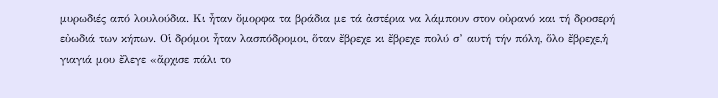μυρωδιές από λουλούδια. Κι ἦταν ὄμορφα τα βράδια με τά ἀστέρια να λάμπουν στον οὐρανό και τή δροσερή εὐωδιά των κήπων. Οἱ δρόμοι ἦταν λασπόδρομοι, ὅταν ἔβρεχε κι ἔβρεχε πολύ σ’ αυτή τήν πόλη, ὅλο ἔβρεχε,ἡ γιαγιά μου ἔλεγε «ἄρχισε πάλι το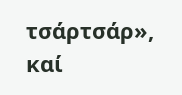τσάρτσάρ», καί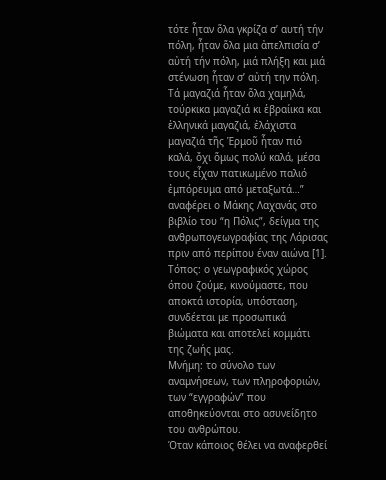τότε ἦταν ὅλα γκρίζα σ’ αυτή τήν πόλη, ἦταν ὅλα μια ἀπελπισία σ’ αὐτή τήν πόλη, μιά πλήξη και μιά στένωση ἦταν σ’ αὐτή την πόλη. Τά μαγαζιά ἦταν ὅλα χαμηλά, τούρκικα μαγαζιά κι ἑβραίικα και ἑλληνικά μαγαζιά, ἐλάχιστα μαγαζιά τῆς Ἑρμοῦ ἦταν πιό καλά, ὄχι ὅμως πολύ καλά, μέσα τους εἶχαν πατικωμένο παλιό ἐμπόρευμα από μεταξωτά…” αναφέρει ο Μάκης Λαχανάς στο βιβλίο του “η Πόλις”, δείγμα της ανθρωπογεωγραφίας της Λάρισας πριν από περίπου έναν αιώνα [1].
Τόπος: ο γεωγραφικός χώρος όπου ζούμε, κινούμαστε, που αποκτά ιστορία, υπόσταση, συνδέεται με προσωπικά βιώματα και αποτελεί κομμάτι της ζωής μας.
Μνήμη: το σύνολο των αναμνήσεων, των πληροφοριών, των “εγγραφών” που αποθηκεύονται στο ασυνείδητο του ανθρώπου.
Όταν κάποιος θέλει να αναφερθεί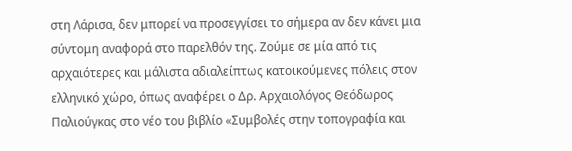στη Λάρισα, δεν μπορεί να προσεγγίσει το σήμερα αν δεν κάνει μια σύντομη αναφορά στο παρελθόν της. Ζούμε σε μία από τις αρχαιότερες και μάλιστα αδιαλείπτως κατοικούμενες πόλεις στον ελληνικό χώρο, όπως αναφέρει ο Δρ. Αρχαιολόγος Θεόδωρος Παλιούγκας στο νέο του βιβλίο «Συμβολές στην τοπογραφία και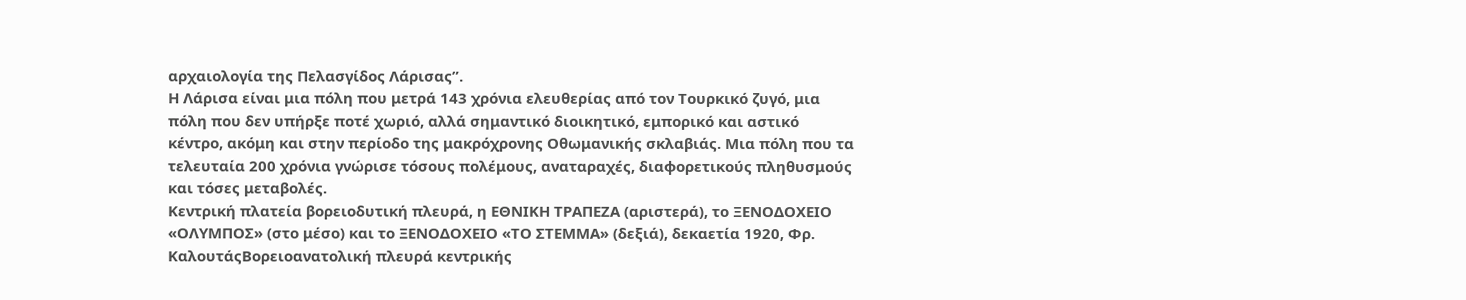αρχαιολογία της Πελασγίδος Λάρισας”.
Η Λάρισα είναι μια πόλη που μετρά 143 χρόνια ελευθερίας από τον Τουρκικό ζυγό, μια πόλη που δεν υπήρξε ποτέ χωριό, αλλά σημαντικό διοικητικό, εμπορικό και αστικό κέντρο, ακόμη και στην περίοδο της μακρόχρονης Οθωμανικής σκλαβιάς. Μια πόλη που τα τελευταία 200 χρόνια γνώρισε τόσους πολέμους, αναταραχές, διαφορετικούς πληθυσμούς και τόσες μεταβολές.
Κεντρική πλατεία βορειοδυτική πλευρά, η ΕΘΝΙΚΗ ΤΡΑΠΕΖΑ (αριστερά), το ΞΕΝΟΔΟΧΕΙΟ «ΟΛΥΜΠΟΣ» (στο μέσο) και το ΞΕΝΟΔΟΧΕΙΟ «ΤΟ ΣΤΕΜΜΑ» (δεξιά), δεκαετία 1920, Φρ. ΚαλουτάςΒορειοανατολική πλευρά κεντρικής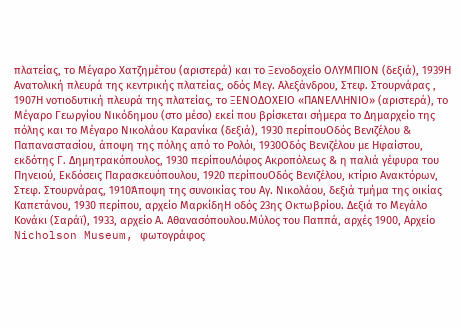πλατείας, το Μέγαρο Χατζημέτου (αριστερά) και το Ξενοδοχείο ΟΛΥΜΠΙΟΝ (δεξιά), 1939Η Ανατολική πλευρά της κεντρικής πλατείας, οδός Μεγ. Αλεξάνδρου, Στεφ. Στουρνάρας , 1907Η νοτιοδυτική πλευρά της πλατείας, το ΞΕΝΟΔΟΧΕΙΟ «ΠΑΝΕΛΛΗΝΙΟ» (αριστερά), το Μέγαρο Γεωργίου Νικόδημου (στο μέσο) εκεί που βρίσκεται σήμερα το Δημαρχείο της πόλης και το Μέγαρο Νικολάου Καρανίκα (δεξιά), 1930 περίπουΟδός Βενιζέλου & Παπαναστασίου, άποψη της πόλης από το Ρολόι, 1930Οδός Βενιζέλου με Ηφαίστου, εκδότης Γ. Δημητρακόπουλος, 1930 περίπουΛόφος Ακροπόλεως & η παλιά γέφυρα του Πηνειού, Εκδόσεις Παρασκευόπουλου, 1920 περίπουΟδός Βενιζέλου, κτίριο Ανακτόρων, Στεφ. Στουρνάρας, 1910Άποψη της συνοικίας του Αγ. Νικολάου, δεξιά τμήμα της οικίας Καπετάνου, 1930 περίπου, αρχείο ΜαρκίδηΗ οδός 23ης Οκτωβρίου. Δεξιά το Μεγάλο Κονάκι (Σαράϊ), 1933, αρχείο Α. Αθανασόπουλου.Μύλος του Παππά, αρχές 1900, Αρχείο Nicholson Museum, φωτογράφος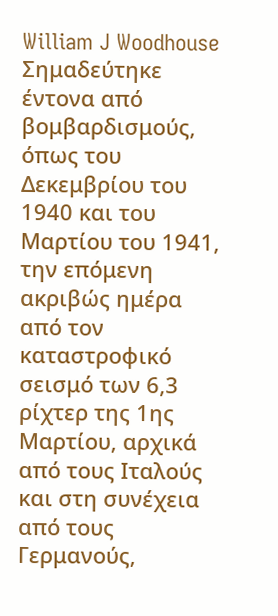William J Woodhouse
Σημαδεύτηκε έντονα από βομβαρδισμούς, όπως του Δεκεμβρίου του 1940 και του Μαρτίου του 1941, την επόμενη ακριβώς ημέρα από τον καταστροφικό σεισμό των 6,3 ρίχτερ της 1ης Μαρτίου, αρχικά από τους Ιταλούς και στη συνέχεια από τους Γερμανούς,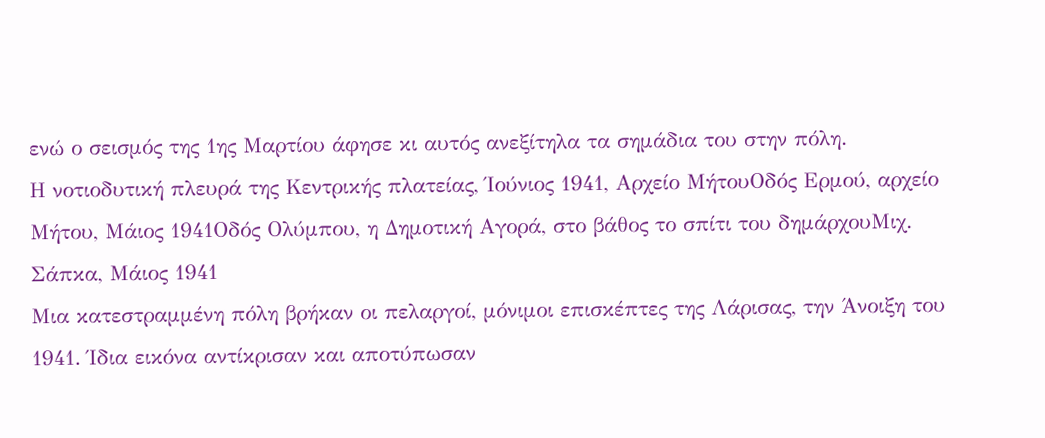ενώ ο σεισμός της 1ης Μαρτίου άφησε κι αυτός ανεξίτηλα τα σημάδια του στην πόλη.
Η νοτιοδυτική πλευρά της Κεντρικής πλατείας, Ίούνιος 1941, Αρχείο ΜήτουΟδός Ερμού, αρχείο Μήτου, Μάιος 1941Οδός Ολύμπου, η Δημοτική Αγορά, στο βάθος το σπίτι του δημάρχουΜιχ. Σάπκα, Μάιος 1941
Μια κατεστραμμένη πόλη βρήκαν οι πελαργοί, μόνιμοι επισκέπτες της Λάρισας, την Άνοιξη του 1941. Ίδια εικόνα αντίκρισαν και αποτύπωσαν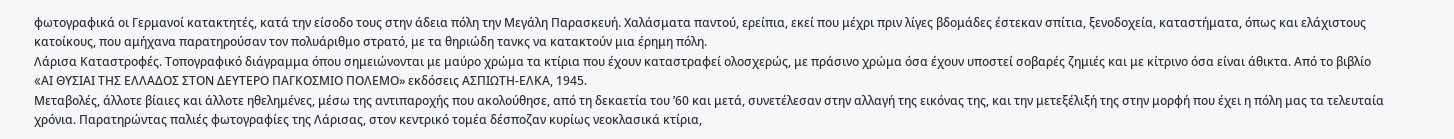φωτογραφικά οι Γερμανοί κατακτητές, κατά την είσοδο τους στην άδεια πόλη την Μεγάλη Παρασκευή. Χαλάσματα παντού, ερείπια, εκεί που μέχρι πριν λίγες βδομάδες έστεκαν σπίτια, ξενοδοχεία, καταστήματα, όπως και ελάχιστους κατοίκους, που αμήχανα παρατηρούσαν τον πολυάριθμο στρατό, με τα θηριώδη τανκς να κατακτούν μια έρημη πόλη.
Λάρισα Καταστροφές. Τοπογραφικό διάγραμμα όπου σημειώνονται με μαύρο χρώμα τα κτίρια που έχουν καταστραφεί ολοσχερώς, με πράσινο χρώμα όσα έχουν υποστεί σοβαρές ζημιές και με κίτρινο όσα είναι άθικτα. Από το βιβλίο «AΙ ΘΥΣΙAΙ ΤΗΣ ΕΛΛAΔΟΣ ΣΤΟΝ ΔΕΥΤΕΡΟ ΠAΓΚΟΣΜΙΟ ΠΟΛΕΜΟ» εκδόσεις ΑΣΠΙΩΤΗ-ΕΛΚΑ, 1945.
Μεταβολές, άλλοτε βίαιες και άλλοτε ηθελημένες, μέσω της αντιπαροχής που ακολούθησε, από τη δεκαετία του ’60 και μετά, συνετέλεσαν στην αλλαγή της εικόνας της, και την μετεξέλιξή της στην μορφή που έχει η πόλη μας τα τελευταία χρόνια. Παρατηρώντας παλιές φωτογραφίες της Λάρισας, στον κεντρικό τομέα δέσποζαν κυρίως νεοκλασικά κτίρια,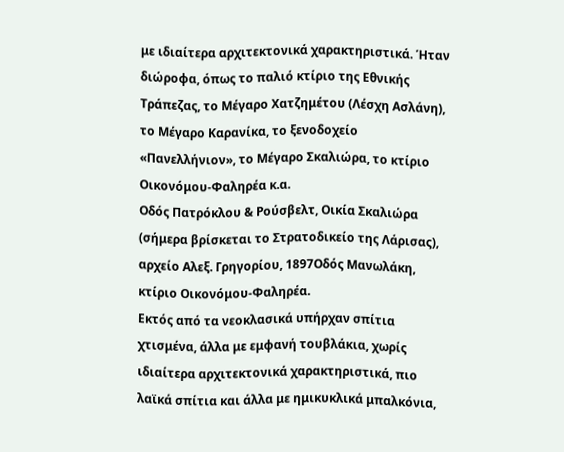με ιδιαίτερα αρχιτεκτονικά χαρακτηριστικά. Ήταν διώροφα, όπως το παλιό κτίριο της Εθνικής Τράπεζας, το Μέγαρο Χατζημέτου (Λέσχη Ασλάνη), το Μέγαρο Καρανίκα, το ξενοδοχείο «Πανελλήνιον», το Μέγαρο Σκαλιώρα, το κτίριο Οικονόμου-Φαληρέα κ.α.
Οδός Πατρόκλου & Ρούσβελτ, Οικία Σκαλιώρα (σήμερα βρίσκεται το Στρατοδικείο της Λάρισας), αρχείο Αλεξ. Γρηγορίου, 1897Οδός Μανωλάκη, κτίριο Οικονόμου-Φαληρέα.
Εκτός από τα νεοκλασικά υπήρχαν σπίτια χτισμένα, άλλα με εμφανή τουβλάκια, χωρίς ιδιαίτερα αρχιτεκτονικά χαρακτηριστικά, πιο λαϊκά σπίτια και άλλα με ημικυκλικά μπαλκόνια,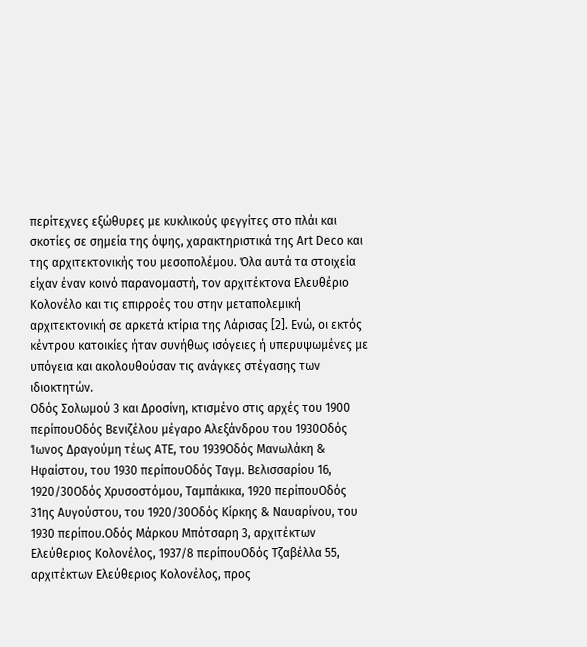περίτεχνες εξώθυρες με κυκλικούς φεγγίτες στο πλάι και σκοτίες σε σημεία της όψης, χαρακτηριστικά της Art Deco και της αρχιτεκτονικής του μεσοπολέμου. Όλα αυτά τα στοιχεία είχαν έναν κοινό παρανομαστή, τον αρχιτέκτονα Ελευθέριο Κολονέλο και τις επιρροές του στην μεταπολεμική αρχιτεκτονική σε αρκετά κτίρια της Λάρισας [2]. Ενώ, οι εκτός κέντρου κατοικίες ήταν συνήθως ισόγειες ή υπερυψωμένες με υπόγεια και ακολουθούσαν τις ανάγκες στέγασης των ιδιοκτητών.
Οδός Σολωμού 3 και Δροσίνη, κτισμένο στις αρχές του 1900 περίπουΟδός Βενιζέλου μέγαρο Αλεξάνδρου του 1930Οδός Ίωνος Δραγούμη τέως ΑΤΕ, του 1939Οδός Μανωλάκη & Ηφαίστου, του 1930 περίπουΟδός Ταγμ. Βελισσαρίου 16, 1920/30Οδός Χρυσοστόμου, Ταμπάκικα, 1920 περίπουΟδός 31ης Αυγούστου, του 1920/30Οδός Κίρκης & Ναυαρίνου, του 1930 περίπου.Οδός Μάρκου Μπότσαρη 3, αρχιτέκτων Ελεύθεριος Κολονέλος, 1937/8 περίπουΟδός Τζαβέλλα 55, αρχιτέκτων Ελεύθεριος Κολονέλος, προς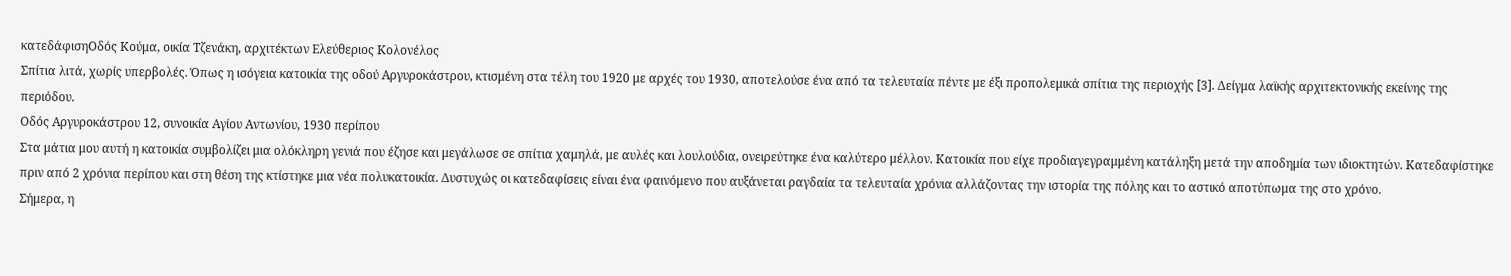κατεδάφισηΟδός Κούμα, οικία Τζενάκη, αρχιτέκτων Ελεύθεριος Κολονέλος
Σπίτια λιτά, χωρίς υπερβολές. Όπως η ισόγεια κατοικία της οδού Αργυροκάστρου, κτισμένη στα τέλη του 1920 με αρχές του 1930, αποτελούσε ένα από τα τελευταία πέντε με έξι προπολεμικά σπίτια της περιοχής [3]. Δείγμα λαϊκής αρχιτεκτονικής εκείνης της περιόδου.
Οδός Αργυροκάστρου 12, συνοικία Αγίου Αντωνίου, 1930 περίπου
Στα μάτια μου αυτή η κατοικία συμβολίζει μια ολόκληρη γενιά που έζησε και μεγάλωσε σε σπίτια χαμηλά, με αυλές και λουλούδια, ονειρεύτηκε ένα καλύτερο μέλλον. Κατοικία που είχε προδιαγεγραμμένη κατάληξη μετά την αποδημία των ιδιοκτητών. Κατεδαφίστηκε πριν από 2 χρόνια περίπου και στη θέση της κτίστηκε μια νέα πολυκατοικία. Δυστυχώς οι κατεδαφίσεις είναι ένα φαινόμενο που αυξάνεται ραγδαία τα τελευταία χρόνια αλλάζοντας την ιστορία της πόλης και το αστικό αποτύπωμα της στο χρόνο.
Σήμερα, η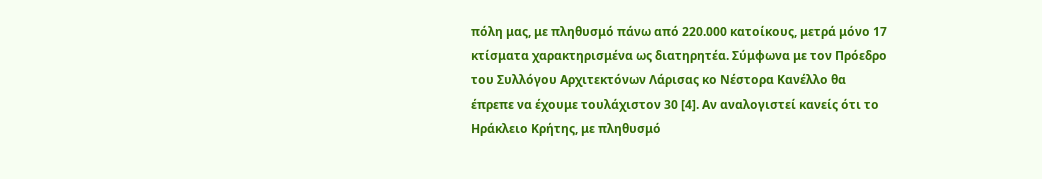πόλη μας, με πληθυσμό πάνω από 220.000 κατοίκους, μετρά μόνο 17 κτίσματα χαρακτηρισμένα ως διατηρητέα. Σύμφωνα με τον Πρόεδρο του Συλλόγου Αρχιτεκτόνων Λάρισας κο Νέστορα Κανέλλο θα έπρεπε να έχουμε τουλάχιστον 30 [4]. Αν αναλογιστεί κανείς ότι το Ηράκλειο Κρήτης, με πληθυσμό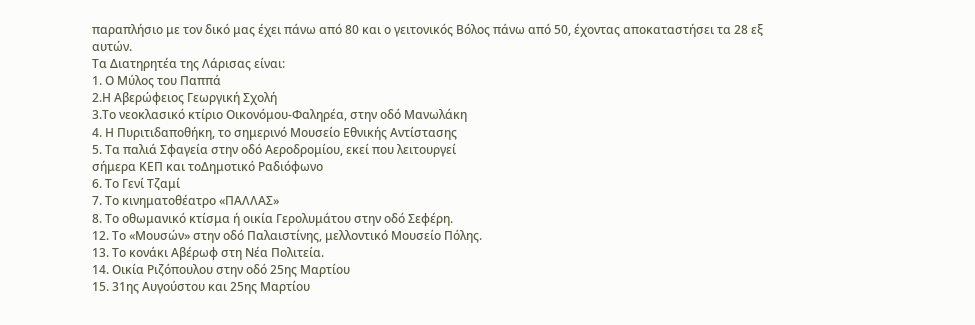παραπλήσιο με τον δικό μας έχει πάνω από 80 και ο γειτονικός Βόλος πάνω από 50, έχοντας αποκαταστήσει τα 28 εξ αυτών.
Τα Διατηρητέα της Λάρισας είναι:
1. Ο Μύλος του Παππά
2.Η Αβερώφειος Γεωργική Σχολή
3.Το νεοκλασικό κτίριο Οικονόμου-Φαληρέα, στην οδό Μανωλάκη
4. Η Πυριτιδαποθήκη, το σημερινό Μουσείο Εθνικής Αντίστασης
5. Τα παλιά Σφαγεία στην οδό Αεροδρομίου, εκεί που λειτουργεί
σήμερα ΚΕΠ και τοΔημοτικό Ραδιόφωνο
6. Το Γενί Τζαμί
7. Το κινηματοθέατρο «ΠΑΛΛΑΣ»
8. Το οθωμανικό κτίσμα ή οικία Γερολυμάτου στην οδό Σεφέρη.
12. Το «Μουσών» στην οδό Παλαιστίνης, μελλοντικό Μουσείο Πόλης.
13. Το κονάκι Αβέρωφ στη Νέα Πολιτεία.
14. Οικία Ριζόπουλου στην οδό 25ης Μαρτίου
15. 31ης Αυγούστου και 25ης Μαρτίου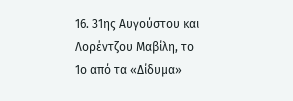16. 31ης Αυγούστου και Λορέντζου Μαβίλη, το 1ο από τα «Δίδυμα»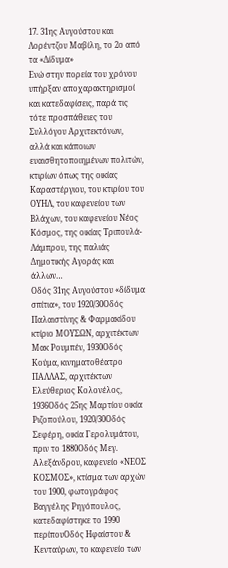17. 31ης Αυγούστου και Λορέντζου Μαβίλη, το 2ο από τα «Δίδυμα»
Ενώ στην πορεία του χρόνου υπήρξαν αποχαρακτηρισμοί και κατεδαφίσεις, παρά τις τότε προσπάθειες του Συλλόγου Αρχιτεκτόνων, αλλά και κάποιων ευαισθητοποιημένων πολιτών, κτιρίων όπως της οικίας Καραστέργιου, του κτιρίου του ΟΥΗΛ, του καφενείου των Βλάχων, του καφενείου Νέος Κόσμος, της οικίας Τριπουλά-Λάμπρου, της παλιάς Δημοτικής Αγοράς και άλλων…
Οδός 31ης Αυγούστου «δίδυμα σπίτια», του 1920/30Οδός Παλαιστίνης & Φαρμακίδου κτίριο ΜΟΥΣΩΝ, αρχιτέκτων Μακ Ρουμπέν, 1930Οδός Κούμα, κινηματοθέατρο ΠΑΛΛΑΣ, αρχιτέκτων Ελεύθεριος Κολονέλος, 1936Οδός 25ης Μαρτίου οικία Ριζοπούλου, 1920/30Οδός Σεφέρη, οικία Γερολυμάτου, πριν το 1880Οδός Μεγ. Αλεξάνδρου, καφενείο «ΝΕΟΣ ΚΟΣΜΟΣ», κτίσμα των αρχών του 1900, φωτογράφος Βαγγέλης Ρηγόπουλος, κατεδαφίστηκε το 1990 περίπουΟδός Ηφαίστου & Κενταύρων, το καφενείο των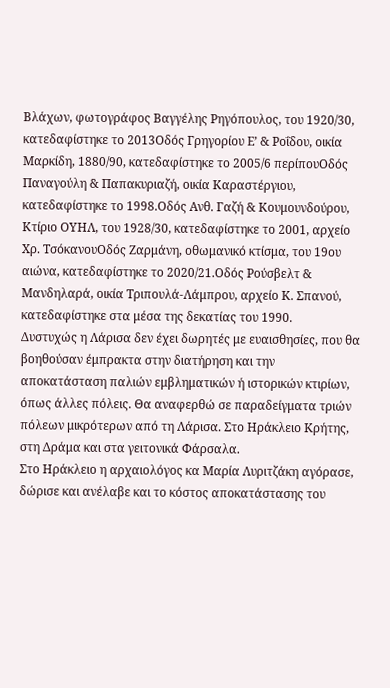Βλάχων, φωτογράφος Βαγγέλης Ρηγόπουλος, του 1920/30, κατεδαφίστηκε το 2013Οδός Γρηγορίου Ε’ & Ροΐδου, οικία Μαρκίδη, 1880/90, κατεδαφίστηκε το 2005/6 περίπουΟδός Παναγούλη & Παπακυριαζή, οικία Καραστέργιου, κατεδαφίστηκε το 1998.Οδός Ανθ. Γαζή & Κουμουνδούρου, Κτίριο ΟΥΗΛ, του 1928/30, κατεδαφίστηκε το 2001, αρχείο Χρ. ΤσόκανουΟδός Ζαρμάνη, οθωμανικό κτίσμα, του 19ου αιώνα, κατεδαφίστηκε το 2020/21.Οδός Ρούσβελτ & Μανδηλαρά, οικία Τριπουλά-Λάμπρου, αρχείο Κ. Σπανού, κατεδαφίστηκε στα μέσα της δεκατίας του 1990.
Δυστυχώς η Λάρισα δεν έχει δωρητές με ευαισθησίες, που θα βοηθούσαν έμπρακτα στην διατήρηση και την αποκατάσταση παλιών εμβληματικών ή ιστορικών κτιρίων, όπως άλλες πόλεις. Θα αναφερθώ σε παραδείγματα τριών πόλεων μικρότερων από τη Λάρισα. Στο Ηράκλειο Κρήτης, στη Δράμα και στα γειτονικά Φάρσαλα.
Στο Ηράκλειο η αρχαιολόγος κα Μαρία Λυριτζάκη αγόρασε, δώρισε και ανέλαβε και το κόστος αποκατάστασης του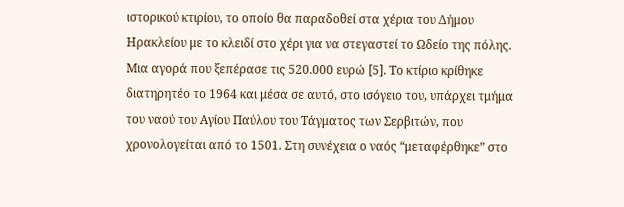ιστορικού κτιρίου, το οποίο θα παραδοθεί στα χέρια του Δήμου Ηρακλείου με το κλειδί στο χέρι για να στεγαστεί το Ωδείο της πόλης. Μια αγορά που ξεπέρασε τις 520.000 ευρώ [5]. Το κτίριο κρίθηκε διατηρητέο το 1964 και μέσα σε αυτό, στο ισόγειο του, υπάρχει τμήμα του ναού του Αγίου Παύλου του Τάγματος των Σερβιτών, που χρονολογείται από το 1501. Στη συνέχεια ο ναός “μεταφέρθηκε” στο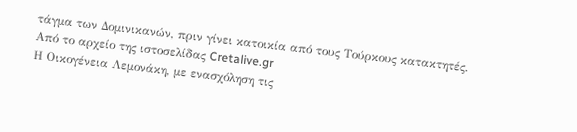τάγμα των Δομινικανών, πριν γίνει κατοικία από τους Τούρκους κατακτητές.
Από το αρχείο της ιστοσελίδας Cretalive.gr
Η Οικογένεια Λεμονάκη, με ενασχόληση τις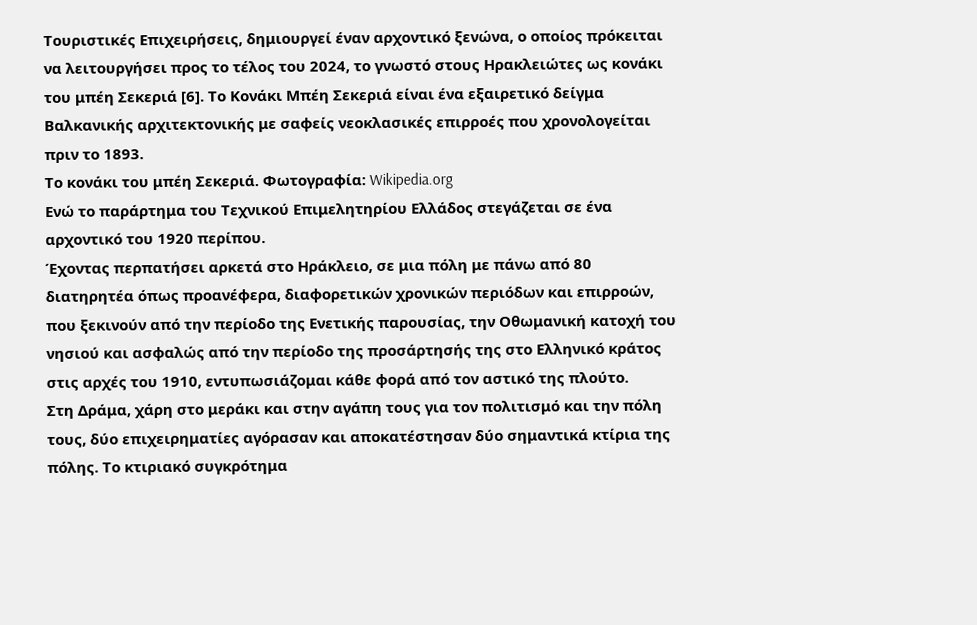Τουριστικές Επιχειρήσεις, δημιουργεί έναν αρχοντικό ξενώνα, ο οποίος πρόκειται να λειτουργήσει προς το τέλος του 2024, το γνωστό στους Ηρακλειώτες ως κονάκι του μπέη Σεκεριά [6]. Το Κονάκι Μπέη Σεκεριά είναι ένα εξαιρετικό δείγμα Βαλκανικής αρχιτεκτονικής με σαφείς νεοκλασικές επιρροές που χρονολογείται πριν το 1893.
Το κονάκι του μπέη Σεκεριά. Φωτογραφία: Wikipedia.org
Ενώ το παράρτημα του Τεχνικού Επιμελητηρίου Ελλάδος στεγάζεται σε ένα αρχοντικό του 1920 περίπου.
Έχοντας περπατήσει αρκετά στο Ηράκλειο, σε μια πόλη με πάνω από 80 διατηρητέα όπως προανέφερα, διαφορετικών χρονικών περιόδων και επιρροών, που ξεκινούν από την περίοδο της Ενετικής παρουσίας, την Οθωμανική κατοχή του νησιού και ασφαλώς από την περίοδο της προσάρτησής της στο Ελληνικό κράτος στις αρχές του 1910, εντυπωσιάζομαι κάθε φορά από τον αστικό της πλούτο.
Στη Δράμα, χάρη στο μεράκι και στην αγάπη τους για τον πολιτισμό και την πόλη τους, δύο επιχειρηματίες αγόρασαν και αποκατέστησαν δύο σημαντικά κτίρια της πόλης. Το κτιριακό συγκρότημα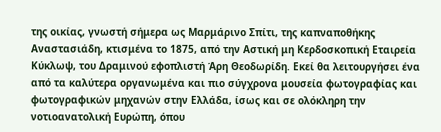της οικίας, γνωστή σήμερα ως Μαρμάρινο Σπίτι, της καπναποθήκης Αναστασιάδη, κτισμένα το 1875, από την Αστική μη Κερδοσκοπική Εταιρεία Κύκλωψ, του Δραμινού εφοπλιστή Άρη Θεοδωρίδη. Εκεί θα λειτουργήσει ένα από τα καλύτερα οργανωμένα και πιο σύγχρονα μουσεία φωτογραφίας και φωτογραφικών μηχανών στην Ελλάδα, ίσως και σε ολόκληρη την νοτιοανατολική Ευρώπη, όπου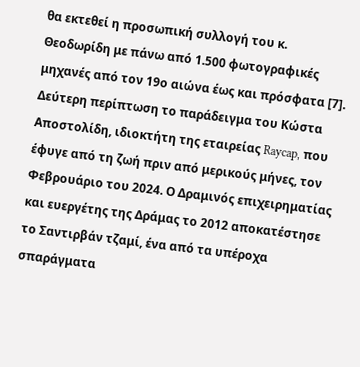θα εκτεθεί η προσωπική συλλογή του κ. Θεοδωρίδη με πάνω από 1.500 φωτογραφικές μηχανές από τον 19ο αιώνα έως και πρόσφατα [7].
Δεύτερη περίπτωση το παράδειγμα του Κώστα Αποστολίδη, ιδιοκτήτη της εταιρείας Raycap, που έφυγε από τη ζωή πριν από μερικούς μήνες, τον Φεβρουάριο του 2024. Ο Δραμινός επιχειρηματίας και ευεργέτης της Δράμας το 2012 αποκατέστησε το Σαντιρβάν τζαμί, ένα από τα υπέροχα σπαράγματα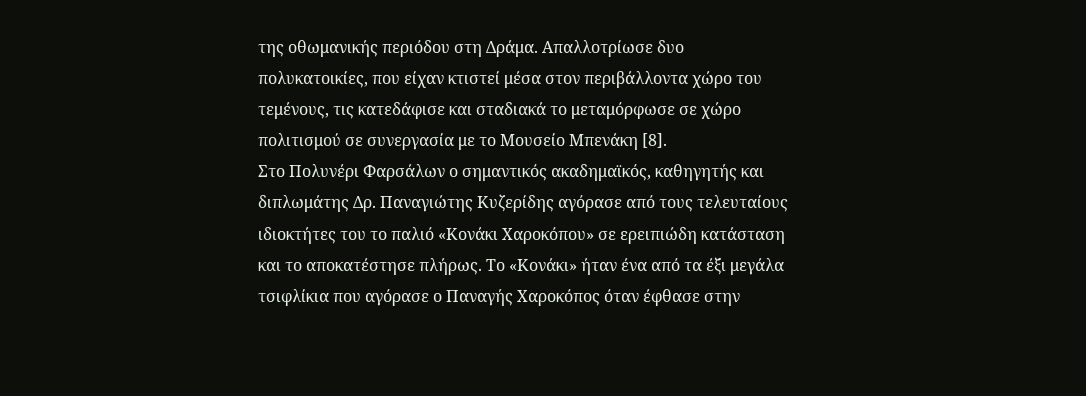της οθωμανικής περιόδου στη Δράμα. Απαλλοτρίωσε δυο πολυκατοικίες, που είχαν κτιστεί μέσα στον περιβάλλοντα χώρο του τεμένους, τις κατεδάφισε και σταδιακά το μεταμόρφωσε σε χώρο πολιτισμού σε συνεργασία με το Μουσείο Μπενάκη [8].
Στο Πολυνέρι Φαρσάλων ο σημαντικός ακαδημαϊκός, καθηγητής και διπλωμάτης Δρ. Παναγιώτης Κυζερίδης αγόρασε από τους τελευταίους ιδιοκτήτες του το παλιό «Κονάκι Χαροκόπου» σε ερειπιώδη κατάσταση και το αποκατέστησε πλήρως. Το «Κονάκι» ήταν ένα από τα έξι μεγάλα τσιφλίκια που αγόρασε ο Παναγής Χαροκόπος όταν έφθασε στην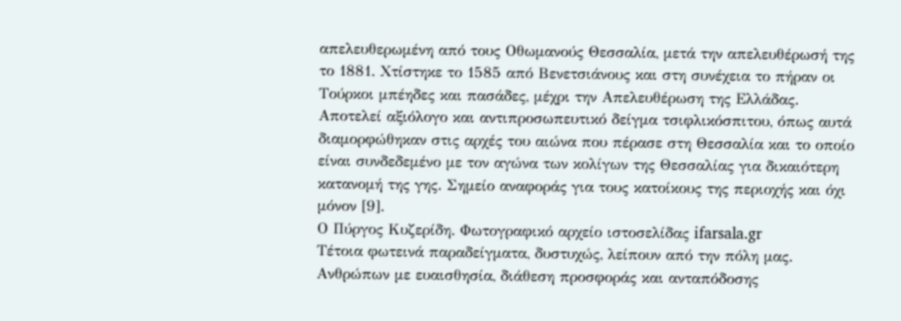απελευθερωμένη από τους Οθωμανούς Θεσσαλία, μετά την απελευθέρωσή της το 1881. Χτίστηκε το 1585 από Βενετσιάνους και στη συνέχεια το πήραν οι Τούρκοι μπέηδες και πασάδες, μέχρι την Απελευθέρωση της Ελλάδας. Αποτελεί αξιόλογο και αντιπροσωπευτικό δείγμα τσιφλικόσπιτου, όπως αυτά διαμορφώθηκαν στις αρχές του αιώνα που πέρασε στη Θεσσαλία και το οποίο είναι συνδεδεμένο με τον αγώνα των κολίγων της Θεσσαλίας για δικαιότερη κατανομή της γης. Σημείο αναφοράς για τους κατοίκους της περιοχής και όχι μόνον [9].
Ο Πύργος Κυζερίδη. Φωτογραφικό αρχείο ιστοσελίδας ifarsala.gr
Τέτοια φωτεινά παραδείγματα, δυστυχώς, λείπουν από την πόλη μας. Ανθρώπων με ευαισθησία, διάθεση προσφοράς και ανταπόδοσης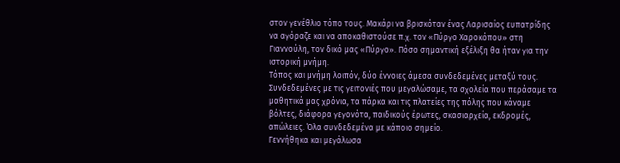στον γενέθλιο τόπο τους. Μακάρι να βρισκόταν ένας Λαρισαίος ευπατρίδης να αγόραζε και να αποκαθιστούσε π.χ. τον «Πύργο Χαροκόπου» στη Γιαννούλη, τον δικό μας «Πύργο». Πόσο σημαντική εξέλιξη θα ήταν για την ιστορική μνήμη.
Τόπος και μνήμη λοιπόν, δύο έννοιες άμεσα συνδεδεμένες μεταξύ τους. Συνδεδεμένες με τις γειτονιές που μεγαλώσαμε, τα σχολεία που περάσαμε τα μαθητικά μας χρόνια, τα πάρκα και τις πλατείες της πόλης που κάναμε βόλτες, διάφορα γεγονότα, παιδικούς έρωτες, σκασιαρχεία, εκδρομές, απώλειες. Όλα συνδεδεμένα με κάποιο σημείο.
Γεννήθηκα και μεγάλωσα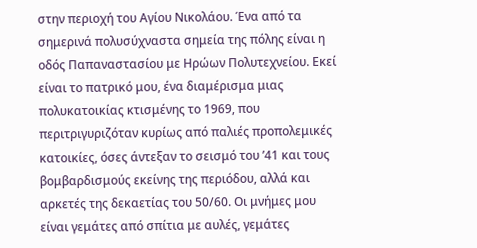στην περιοχή του Αγίου Νικολάου. Ένα από τα σημερινά πολυσύχναστα σημεία της πόλης είναι η οδός Παπαναστασίου με Ηρώων Πολυτεχνείου. Εκεί είναι το πατρικό μου, ένα διαμέρισμα μιας πολυκατοικίας κτισμένης το 1969, που περιτριγυριζόταν κυρίως από παλιές προπολεμικές κατοικίες, όσες άντεξαν το σεισμό του ’41 και τους βομβαρδισμούς εκείνης της περιόδου, αλλά και αρκετές της δεκαετίας του 50/60. Οι μνήμες μου είναι γεμάτες από σπίτια με αυλές, γεμάτες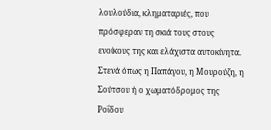λουλούδια, κληματαριές, που πρόσφεραν τη σκιά τους στους ενοίκους της και ελάχιστα αυτοκίνητα. Στενά όπως η Παπάγου, η Μουρούζη, η Σούτσου ή ο χωματόδρομος της Ροΐδου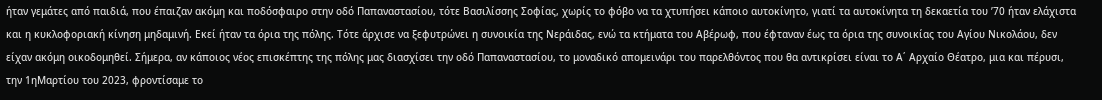ήταν γεμάτες από παιδιά, που έπαιζαν ακόμη και ποδόσφαιρο στην οδό Παπαναστασίου, τότε Βασιλίσσης Σοφίας, χωρίς το φόβο να τα χτυπήσει κάποιο αυτοκίνητο, γιατί τα αυτοκίνητα τη δεκαετία του ’70 ήταν ελάχιστα και η κυκλοφοριακή κίνηση μηδαμινή. Εκεί ήταν τα όρια της πόλης. Τότε άρχισε να ξεφυτρώνει η συνοικία της Νεράιδας, ενώ τα κτήματα του Αβέρωφ, που έφταναν έως τα όρια της συνοικίας του Αγίου Νικολάου, δεν είχαν ακόμη οικοδομηθεί. Σήμερα, αν κάποιος νέος επισκέπτης της πόλης μας διασχίσει την οδό Παπαναστασίου, το μοναδικό απομεινάρι του παρελθόντος που θα αντικρίσει είναι το Α΄ Αρχαίο Θέατρο, μια και πέρυσι, την 1ηΜαρτίου του 2023, φροντίσαμε το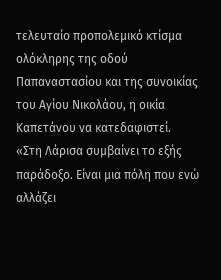τελευταίο προπολεμικό κτίσμα ολόκληρης της οδού Παπαναστασίου και της συνοικίας του Αγίου Νικολάου, η οικία Καπετάνου να κατεδαφιστεί.
«Στη Λάρισα συμβαίνει το εξής παράδοξο. Είναι μια πόλη που ενώ αλλάζει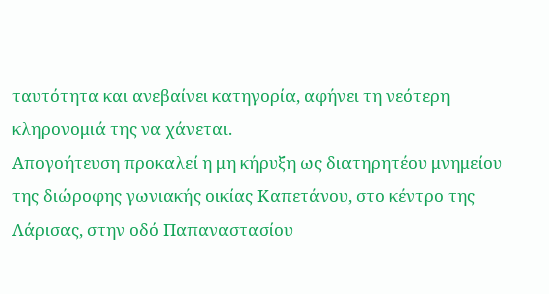ταυτότητα και ανεβαίνει κατηγορία, αφήνει τη νεότερη κληρονομιά της να χάνεται.
Απογοήτευση προκαλεί η μη κήρυξη ως διατηρητέου μνημείου της διώροφης γωνιακής οικίας Καπετάνου, στο κέντρο της Λάρισας, στην οδό Παπαναστασίου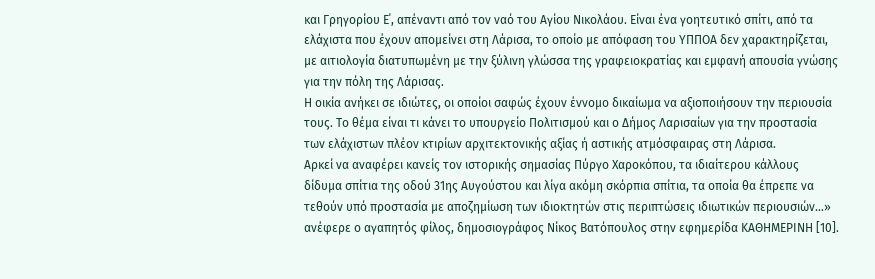και Γρηγορίου Ε΄, απέναντι από τον ναό του Αγίου Νικολάου. Είναι ένα γοητευτικό σπίτι, από τα ελάχιστα που έχουν απομείνει στη Λάρισα, το οποίο με απόφαση του ΥΠΠΟΑ δεν χαρακτηρίζεται, με αιτιολογία διατυπωμένη με την ξύλινη γλώσσα της γραφειοκρατίας και εμφανή απουσία γνώσης για την πόλη της Λάρισας.
Η οικία ανήκει σε ιδιώτες, οι οποίοι σαφώς έχουν έννομο δικαίωμα να αξιοποιήσουν την περιουσία τους. Το θέμα είναι τι κάνει το υπουργείο Πολιτισμού και ο Δήμος Λαρισαίων για την προστασία των ελάχιστων πλέον κτιρίων αρχιτεκτονικής αξίας ή αστικής ατμόσφαιρας στη Λάρισα.
Αρκεί να αναφέρει κανείς τον ιστορικής σημασίας Πύργο Χαροκόπου, τα ιδιαίτερου κάλλους δίδυμα σπίτια της οδού 31ης Αυγούστου και λίγα ακόμη σκόρπια σπίτια, τα οποία θα έπρεπε να τεθούν υπό προστασία με αποζημίωση των ιδιοκτητών στις περιπτώσεις ιδιωτικών περιουσιών…» ανέφερε ο αγαπητός φίλος, δημοσιογράφος Νίκος Βατόπουλος στην εφημερίδα ΚΑΘΗΜΕΡΙΝΗ [10].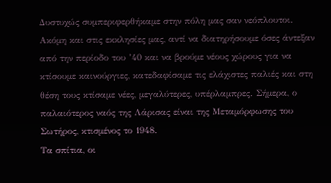Δυστυχώς συμπεριφερθήκαμε στην πόλη μας σαν νεόπλουτοι. Ακόμη και στις εκκλησίες μας, αντί να διατηρήσουμε όσες άντεξαν από την περίοδο του ’40 και να βρούμε νέους χώρους για να κτίσουμε καινούργιες, κατεδαφίσαμε τις ελάχιστες παλιές και στη θέση τους κτίσαμε νέες, μεγαλύτερες, υπέρλαμπρες. Σήμερα, ο παλαιότερος ναός της Λάρισας είναι της Μεταμόρφωσης του Σωτήρος, κτισμένος το 1948.
Τα σπίτια, οι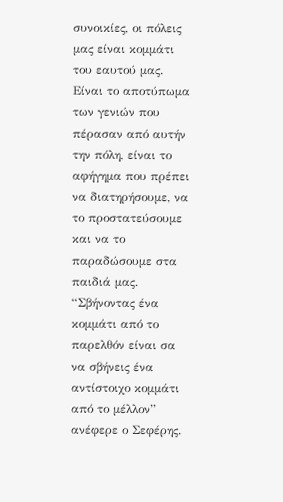συνοικίες, οι πόλεις μας είναι κομμάτι του εαυτού μας. Είναι το αποτύπωμα των γενιών που πέρασαν από αυτήν την πόλη, είναι το αφήγημα που πρέπει να διατηρήσουμε, να το προστατεύσουμε και να το παραδώσουμε στα παιδιά μας. “Σβήνοντας ένα κομμάτι από το παρελθόν είναι σα να σβήνεις ένα αντίστοιχο κομμάτι από το μέλλον” ανέφερε ο Σεφέρης.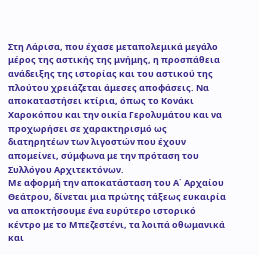Στη Λάρισα, που έχασε μεταπολεμικά μεγάλο μέρος της αστικής της μνήμης, η προσπάθεια ανάδειξης της ιστορίας και του αστικού της πλούτου χρειάζεται άμεσες αποφάσεις. Να αποκαταστήσει κτίρια, όπως το Κονάκι Χαροκόπου και την οικία Γερολυμάτου και να προχωρήσει σε χαρακτηρισμό ως διατηρητέων των λιγοστών που έχουν απομείνει, σύμφωνα με την πρόταση του Συλλόγου Αρχιτεκτόνων.
Με αφορμή την αποκατάσταση του Α΄ Αρχαίου Θεάτρου, δίνεται μια πρώτης τάξεως ευκαιρία να αποκτήσουμε ένα ευρύτερο ιστορικό κέντρο με το Μπεζεστένι, τα λοιπά οθωμανικά και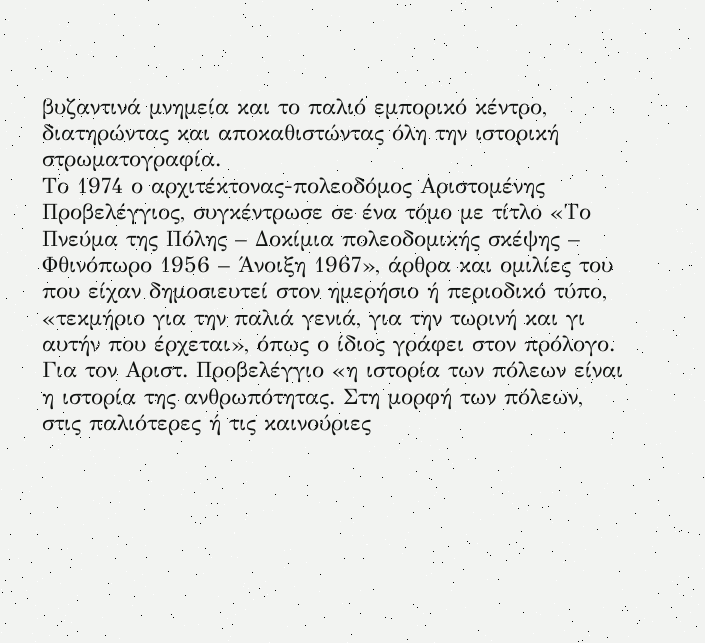βυζαντινά μνημεία και το παλιό εμπορικό κέντρο, διατηρώντας και αποκαθιστώντας όλη την ιστορική στρωματογραφία.
Το 1974 ο αρχιτέκτονας-πολεοδόμος Αριστομένης Προβελέγγιος, συγκέντρωσε σε ένα τόμο με τίτλο «Το Πνεύμα της Πόλης – Δοκίμια πολεοδομικής σκέψης – Φθινόπωρο 1956 – Άνοιξη 1967», άρθρα και ομιλίες του που είχαν δημοσιευτεί στον ημερήσιο ή περιοδικό τύπο, «τεκμήριο για την παλιά γενιά, για την τωρινή και γι αυτήν που έρχεται», όπως ο ίδιος γράφει στον πρόλογο. Για τον Αριστ. Προβελέγγιο «η ιστορία των πόλεων είναι η ιστορία της ανθρωπότητας. Στη μορφή των πόλεων, στις παλιότερες ή τις καινούριες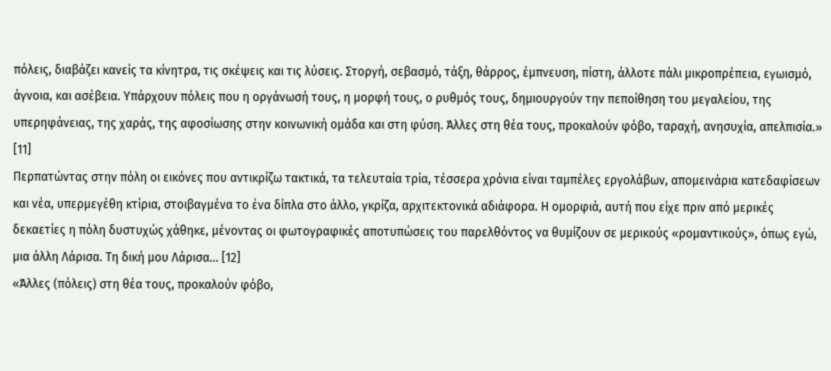πόλεις, διαβάζει κανείς τα κίνητρα, τις σκέψεις και τις λύσεις. Στοργή, σεβασμό, τάξη, θάρρος, έμπνευση, πίστη, άλλοτε πάλι μικροπρέπεια, εγωισμό, άγνοια, και ασέβεια. Υπάρχουν πόλεις που η οργάνωσή τους, η μορφή τους, ο ρυθμός τους, δημιουργούν την πεποίθηση του μεγαλείου, της υπερηφάνειας, της χαράς, της αφοσίωσης στην κοινωνική ομάδα και στη φύση. Άλλες στη θέα τους, προκαλούν φόβο, ταραχή, ανησυχία, απελπισία.» [11]
Περπατώντας στην πόλη οι εικόνες που αντικρίζω τακτικά, τα τελευταία τρία, τέσσερα χρόνια είναι ταμπέλες εργολάβων, απομεινάρια κατεδαφίσεων και νέα, υπερμεγέθη κτίρια, στοιβαγμένα το ένα δίπλα στο άλλο, γκρίζα, αρχιτεκτονικά αδιάφορα. Η ομορφιά, αυτή που είχε πριν από μερικές δεκαετίες η πόλη δυστυχώς χάθηκε, μένοντας οι φωτογραφικές αποτυπώσεις του παρελθόντος να θυμίζουν σε μερικούς «ρομαντικούς», όπως εγώ, μια άλλη Λάρισα. Τη δική μου Λάρισα… [12]
«Άλλες (πόλεις) στη θέα τους, προκαλούν φόβο,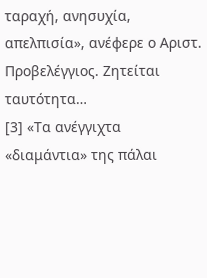ταραχή, ανησυχία, απελπισία», ανέφερε ο Αριστ. Προβελέγγιος. Ζητείται ταυτότητα…
[3] «Τα ανέγγιχτα «διαμάντια» της πάλαι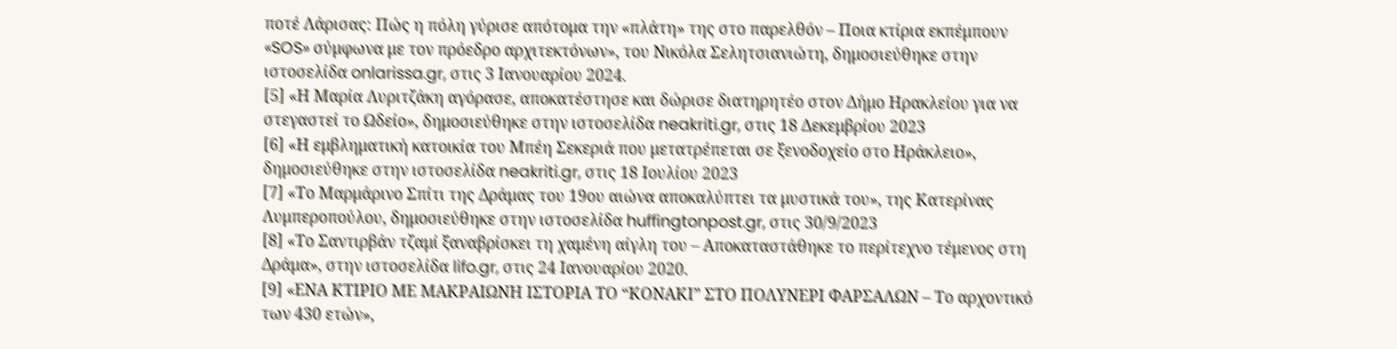ποτέ Λάρισας: Πώς η πόλη γύρισε απότομα την «πλάτη» της στο παρελθόν – Ποια κτίρια εκπέμπουν «SOS» σύμφωνα με τον πρόεδρο αρχιτεκτόνων», του Νικόλα Σελητσιανιώτη, δημοσιεύθηκε στην ιστοσελίδα onlarissa.gr, στις 3 Ιανουαρίου 2024.
[5] «Η Μαρία Λυριτζάκη αγόρασε, αποκατέστησε και δώρισε διατηρητέο στον Δήμο Ηρακλείου για να στεγαστεί το Ωδείο», δημοσιεύθηκε στην ιστοσελίδα neakriti.gr, στις 18 Δεκεμβρίου 2023
[6] «Η εμβληματική κατοικία του Μπέη Σεκεριά που μετατρέπεται σε ξενοδοχείο στο Ηράκλειο», δημοσιεύθηκε στην ιστοσελίδα neakriti.gr, στις 18 Ιουλίου 2023
[7] «Το Μαρμάρινο Σπίτι της Δράμας του 19ου αιώνα αποκαλύπτει τα μυστικά του», της Κατερίνας Λυμπεροπούλου, δημοσιεύθηκε στην ιστοσελίδα huffingtonpost.gr, στις 30/9/2023
[8] «Το Σαντιρβάν τζαμί ξαναβρίσκει τη χαμένη αίγλη του – Αποκαταστάθηκε το περίτεχνο τέμενος στη Δράμα», στην ιστοσελίδα lifo.gr, στις 24 Ιανουαρίου 2020.
[9] «ΕΝΑ ΚΤΙΡΙΟ ΜΕ ΜΑΚΡΑΙΩΝΗ ΙΣΤΟΡΙΑ ΤΟ “ΚΟΝΑΚΙ” ΣΤΟ ΠΟΛΥΝΕΡΙ ΦΑΡΣΑΛΩΝ – Το αρχοντικό των 430 ετών»,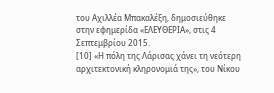του Αχιλλέα Μπακαλέξη, δημοσιεύθηκε στην εφημερίδα «ΕΛΕΥΘΕΡΙΑ», στις 4 Σεπτεμβρίου 2015.
[10] «Η πόλη της Λάρισας χάνει τη νεότερη αρχιτεκτονική κληρονομιά της», του Νίκου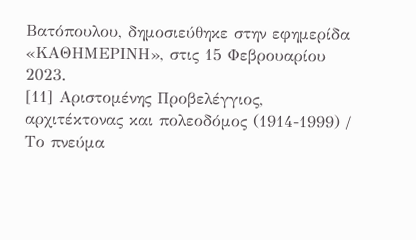Βατόπουλου, δημοσιεύθηκε στην εφημερίδα «ΚΑΘΗΜΕΡΙΝΗ», στις 15 Φεβρουαρίου 2023.
[11] Αριστομένης Προβελέγγιος, αρχιτέκτονας και πολεοδόμος (1914-1999) / Το πνεύμα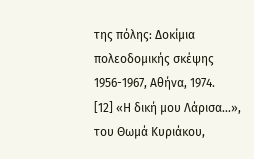της πόλης: Δοκίμια πολεοδομικής σκέψης 1956-1967, Αθήνα, 1974.
[12] «Η δική μου Λάρισα…», του Θωμά Κυριάκου,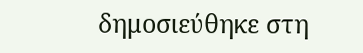δημοσιεύθηκε στη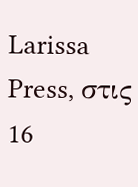Larissa Press, στις 16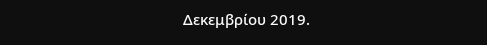Δεκεμβρίου 2019.